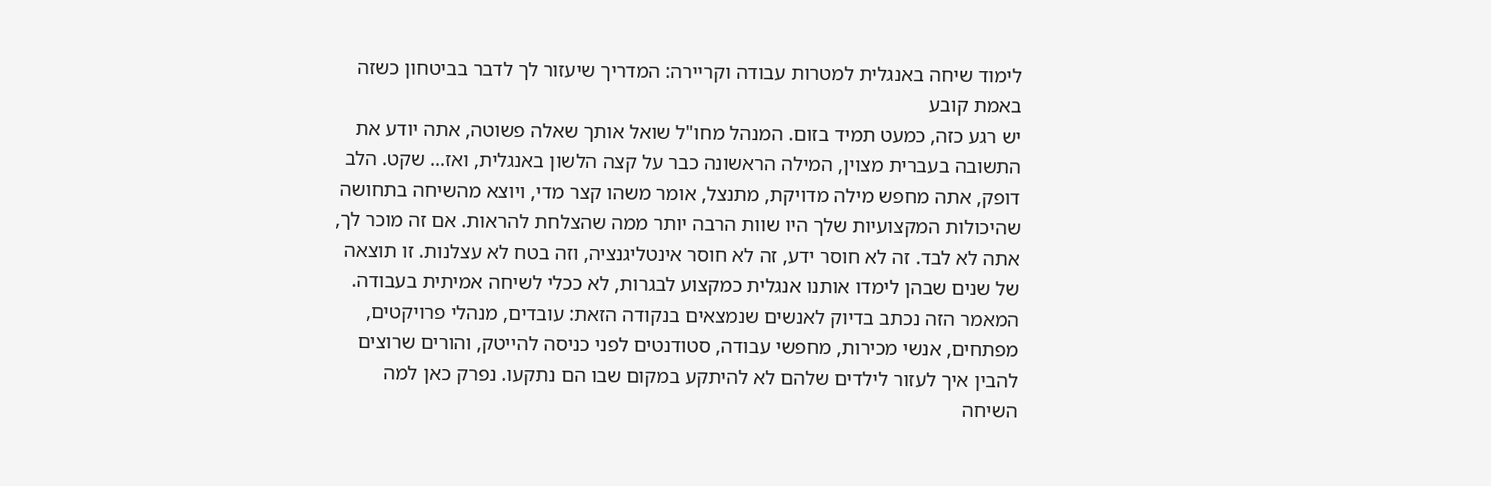לימוד שיחה באנגלית למטרות עבודה וקריירה: המדריך שיעזור לך לדבר בביטחון כשזה באמת קובע
יש רגע כזה, כמעט תמיד בזום. המנהל מחו"ל שואל אותך שאלה פשוטה, אתה יודע את התשובה בעברית מצוין, המילה הראשונה כבר על קצה הלשון באנגלית, ואז… שקט. הלב דופק, אתה מחפש מילה מדויקת, מתנצל, אומר משהו קצר מדי, ויוצא מהשיחה בתחושה שהיכולות המקצועיות שלך היו שוות הרבה יותר ממה שהצלחת להראות. אם זה מוכר לך, אתה לא לבד. זה לא חוסר ידע, זה לא חוסר אינטליגנציה, וזה בטח לא עצלנות. זו תוצאה של שנים שבהן לימדו אותנו אנגלית כמקצוע לבגרות, לא ככלי לשיחה אמיתית בעבודה.
המאמר הזה נכתב בדיוק לאנשים שנמצאים בנקודה הזאת: עובדים, מנהלי פרויקטים, מפתחים, אנשי מכירות, מחפשי עבודה, סטודנטים לפני כניסה להייטק, והורים שרוצים להבין איך לעזור לילדים שלהם לא להיתקע במקום שבו הם נתקעו. נפרק כאן למה השיחה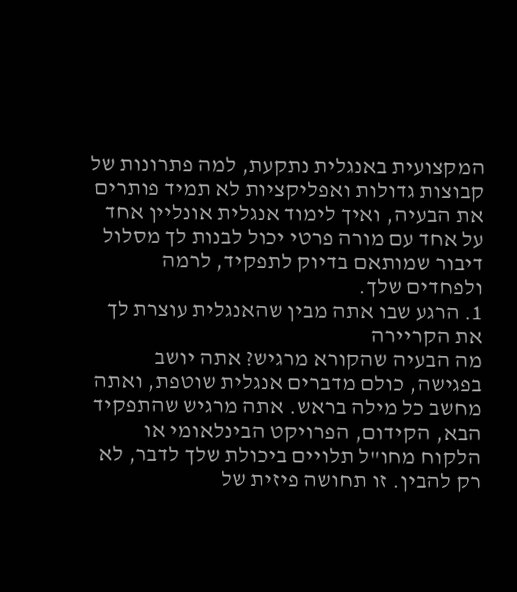המקצועית באנגלית נתקעת, למה פתרונות של קבוצות גדולות ואפליקציות לא תמיד פותרים את הבעיה, ואיך לימוד אנגלית אונליין אחד על אחד עם מורה פרטי יכול לבנות לך מסלול דיבור שמותאם בדיוק לתפקיד, לרמה ולפחדים שלך.
1. הרגע שבו אתה מבין שהאנגלית עוצרת לך את הקריירה
מה הבעיה שהקורא מרגיש? אתה יושב בפגישה, כולם מדברים אנגלית שוטפת, ואתה מחשב כל מילה בראש. אתה מרגיש שהתפקיד הבא, הקידום, הפרויקט הבינלאומי או הלקוח מחו"ל תלויים ביכולת שלך לדבר, לא רק להבין. זו תחושה פיזית של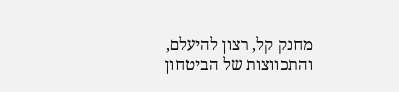מחנק קל, רצון להיעלם, והתכווצות של הביטחון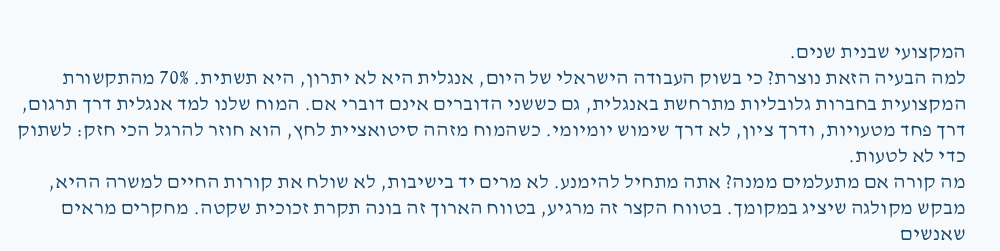המקצועי שבנית שנים.
למה הבעיה הזאת נוצרת? כי בשוק העבודה הישראלי של היום, אנגלית היא לא יתרון, היא תשתית. 70% מהתקשורת המקצועית בחברות גלובליות מתרחשת באנגלית, גם כששני הדוברים אינם דוברי אם. המוח שלנו למד אנגלית דרך תרגום, דרך פחד מטעויות, ודרך ציון, לא דרך שימוש יומיומי. כשהמוח מזהה סיטואציית לחץ, הוא חוזר להרגל הכי חזק: לשתוק כדי לא לטעות.
מה קורה אם מתעלמים ממנה? אתה מתחיל להימנע. לא מרים יד בישיבות, לא שולח את קורות החיים למשרה ההיא, מבקש מקולגה שיציג במקומך. בטווח הקצר זה מרגיע, בטווח הארוך זה בונה תקרת זכוכית שקטה. מחקרים מראים שאנשים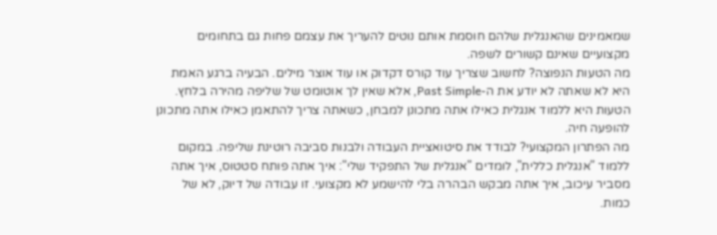שמאמינים שהאנגלית שלהם חוסמת אותם נוטים להעריך את עצמם פחות גם בתחומים מקצועיים שאינם קשורים לשפה.
מה הטעות הנפוצה? לחשוב שצריך עוד קורס דקדוק או עוד אוצר מילים. הבעיה ברגע האמת היא לא שאתה לא יודע את ה-Past Simple, אלא שאין לך אוטומט של שליפה מהירה בלחץ. הטעות היא ללמוד אנגלית כאילו אתה מתכונן למבחן, כשאתה צריך להתאמן כאילו אתה מתכונן להופעה חיה.
מה הפתרון המקצועי? לבודד את סיטואציית העבודה ולבנות סביבה רוטינת שליפה. במקום ללמוד "אנגלית כללית", לומדים "אנגלית של התפקיד שלי": איך אתה פותח סטטוס, איך אתה מסביר עיכוב, איך אתה מבקש הבהרה בלי להישמע לא מקצועי. זו עבודה של דיוק, לא של כמות.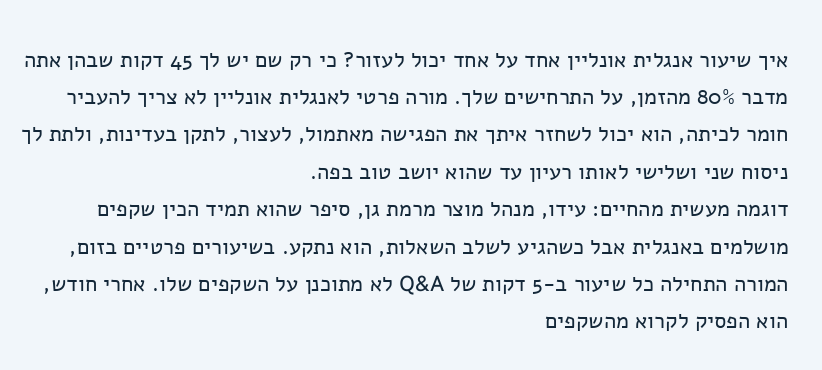איך שיעור אנגלית אונליין אחד על אחד יכול לעזור? כי רק שם יש לך 45 דקות שבהן אתה מדבר 80% מהזמן, על התרחישים שלך. מורה פרטי לאנגלית אונליין לא צריך להעביר חומר לכיתה, הוא יכול לשחזר איתך את הפגישה מאתמול, לעצור, לתקן בעדינות, ולתת לך ניסוח שני ושלישי לאותו רעיון עד שהוא יושב טוב בפה.
דוגמה מעשית מהחיים: עידו, מנהל מוצר מרמת גן, סיפר שהוא תמיד הכין שקפים מושלמים באנגלית אבל כשהגיע לשלב השאלות, הוא נתקע. בשיעורים פרטיים בזום, המורה התחילה כל שיעור ב-5 דקות של Q&A לא מתוכנן על השקפים שלו. אחרי חודש, הוא הפסיק לקרוא מהשקפים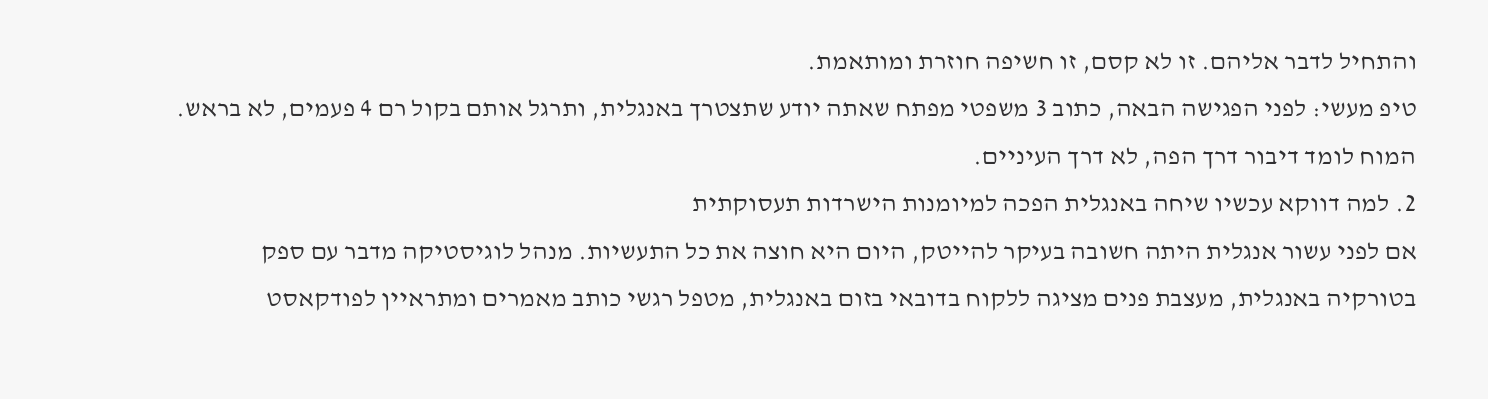והתחיל לדבר אליהם. זו לא קסם, זו חשיפה חוזרת ומותאמת.
טיפ מעשי: לפני הפגישה הבאה, כתוב 3 משפטי מפתח שאתה יודע שתצטרך באנגלית, ותרגל אותם בקול רם 4 פעמים, לא בראש. המוח לומד דיבור דרך הפה, לא דרך העיניים.
2. למה דווקא עכשיו שיחה באנגלית הפכה למיומנות הישרדות תעסוקתית
אם לפני עשור אנגלית היתה חשובה בעיקר להייטק, היום היא חוצה את כל התעשיות. מנהל לוגיסטיקה מדבר עם ספק בטורקיה באנגלית, מעצבת פנים מציגה ללקוח בדובאי בזום באנגלית, מטפל רגשי כותב מאמרים ומתראיין לפודקאסט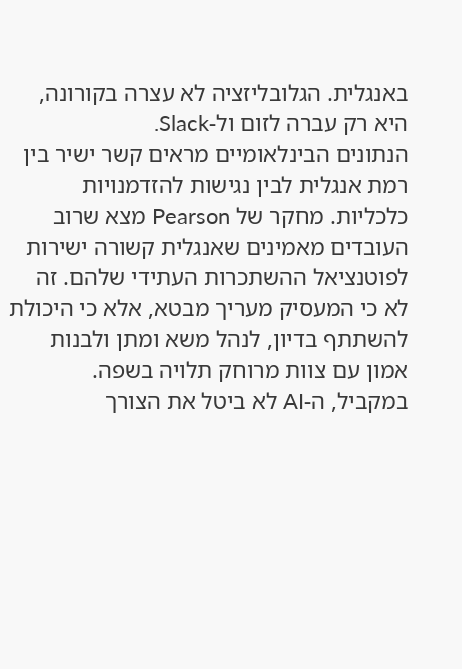באנגלית. הגלובליזציה לא עצרה בקורונה, היא רק עברה לזום ול-Slack.
הנתונים הבינלאומיים מראים קשר ישיר בין רמת אנגלית לבין נגישות להזדמנויות כלכליות. מחקר של Pearson מצא שרוב העובדים מאמינים שאנגלית קשורה ישירות לפוטנציאל ההשתכרות העתידי שלהם. זה לא כי המעסיק מעריך מבטא, אלא כי היכולת להשתתף בדיון, לנהל משא ומתן ולבנות אמון עם צוות מרוחק תלויה בשפה.
במקביל, ה-AI לא ביטל את הצורך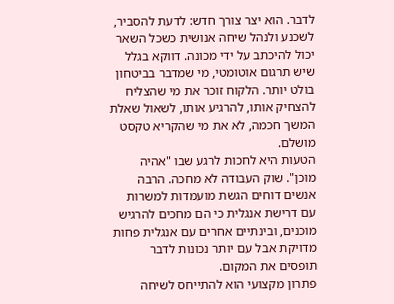לדבר. הוא יצר צורך חדש: לדעת להסביר, לשכנע ולנהל שיחה אנושית כשכל השאר יכול להיכתב על ידי מכונה. דווקא בגלל שיש תרגום אוטומטי, מי שמדבר בביטחון בולט יותר. הלקוח זוכר את מי שהצליח להצחיק אותו, להרגיע אותו, לשאול שאלת המשך חכמה, לא את מי שהקריא טקסט מושלם.
הטעות היא לחכות לרגע שבו "אהיה מוכן". שוק העבודה לא מחכה. הרבה אנשים דוחים הגשת מועמדות למשרות עם דרישת אנגלית כי הם מחכים להרגיש מוכנים, ובינתיים אחרים עם אנגלית פחות מדויקת אבל עם יותר נכונות לדבר תופסים את המקום.
פתרון מקצועי הוא להתייחס לשיחה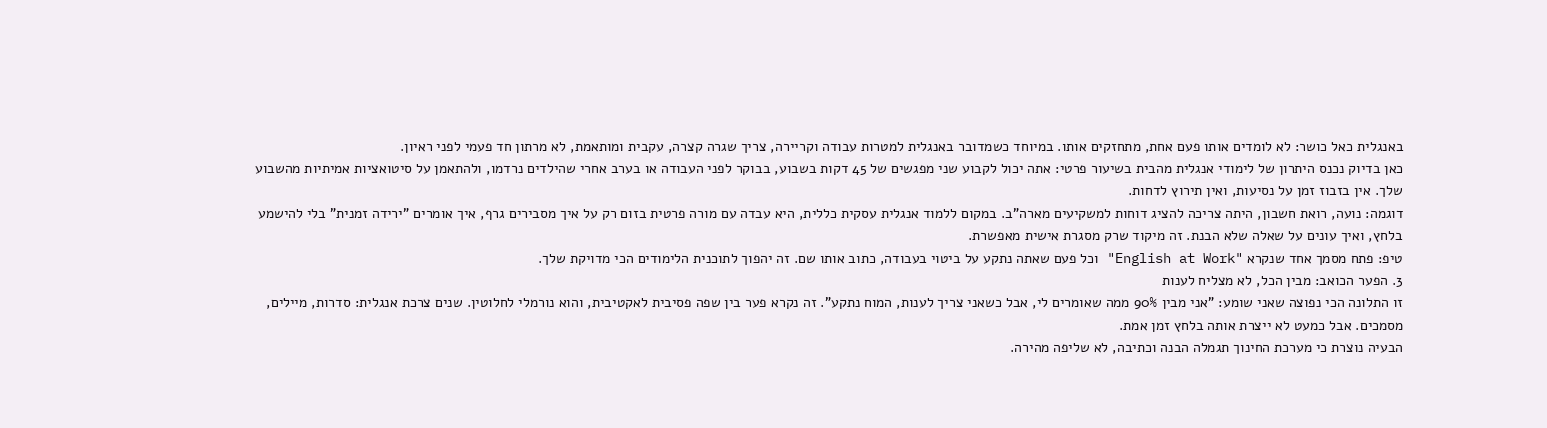באנגלית כאל כושר: לא לומדים אותו פעם אחת, מתחזקים אותו. במיוחד כשמדובר באנגלית למטרות עבודה וקריירה, צריך שגרה קצרה, עקבית ומותאמת, לא מרתון חד פעמי לפני ראיון.
כאן בדיוק נכנס היתרון של לימודי אנגלית מהבית בשיעור פרטי: אתה יכול לקבוע שני מפגשים של 45 דקות בשבוע, בבוקר לפני העבודה או בערב אחרי שהילדים נרדמו, ולהתאמן על סיטואציות אמיתיות מהשבוע שלך. אין בזבוז זמן על נסיעות, ואין תירוץ לדחות.
דוגמה: נועה, רואת חשבון, היתה צריכה להציג דוחות למשקיעים מארה"ב. במקום ללמוד אנגלית עסקית כללית, היא עבדה עם מורה פרטית בזום רק על איך מסבירים גרף, איך אומרים "ירידה זמנית" בלי להישמע בלחץ, ואיך עונים על שאלה שלא הבנת. זה מיקוד שרק מסגרת אישית מאפשרת.
טיפ: פתח מסמך אחד שנקרא "English at Work" וכל פעם שאתה נתקע על ביטוי בעבודה, כתוב אותו שם. זה יהפוך לתוכנית הלימודים הכי מדויקת שלך.
3. הפער הכואב: מבין הכל, לא מצליח לענות
זו התלונה הכי נפוצה שאני שומע: "אני מבין 90% ממה שאומרים לי, אבל כשאני צריך לענות, המוח נתקע". זה נקרא פער בין שפה פסיבית לאקטיבית, והוא נורמלי לחלוטין. שנים צרכת אנגלית: סדרות, מיילים, מסמכים. אבל כמעט לא ייצרת אותה בלחץ זמן אמת.
הבעיה נוצרת כי מערכת החינוך תגמלה הבנה וכתיבה, לא שליפה מהירה.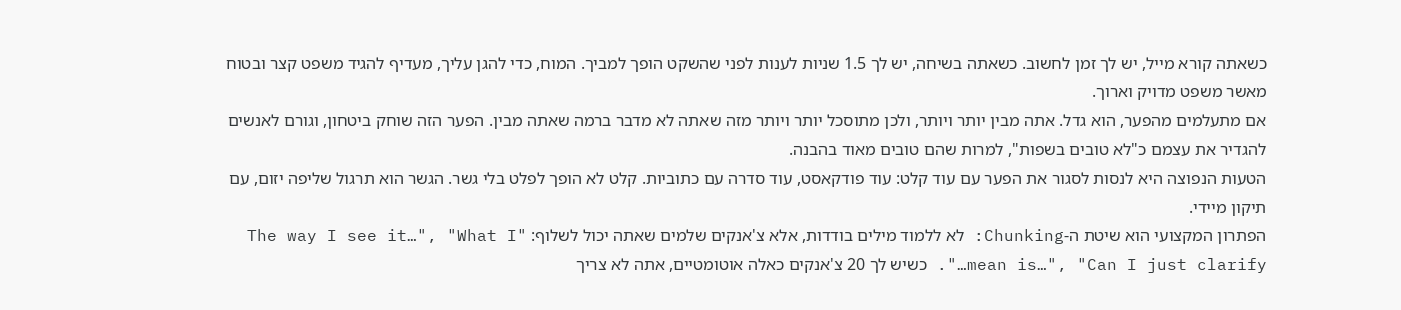כשאתה קורא מייל, יש לך זמן לחשוב. כשאתה בשיחה, יש לך 1.5 שניות לענות לפני שהשקט הופך למביך. המוח, כדי להגן עליך, מעדיף להגיד משפט קצר ובטוח מאשר משפט מדויק וארוך.
אם מתעלמים מהפער, הוא גדל. אתה מבין יותר ויותר, ולכן מתוסכל יותר ויותר מזה שאתה לא מדבר ברמה שאתה מבין. הפער הזה שוחק ביטחון, וגורם לאנשים להגדיר את עצמם כ"לא טובים בשפות", למרות שהם טובים מאוד בהבנה.
הטעות הנפוצה היא לנסות לסגור את הפער עם עוד קלט: עוד פודקאסט, עוד סדרה עם כתוביות. קלט לא הופך לפלט בלי גשר. הגשר הוא תרגול שליפה יזום, עם תיקון מיידי.
הפתרון המקצועי הוא שיטת ה-Chunking: לא ללמוד מילים בודדות, אלא צ'אנקים שלמים שאתה יכול לשלוף: "The way I see it…", "What I mean is…", "Can I just clarify…". כשיש לך 20 צ'אנקים כאלה אוטומטיים, אתה לא צריך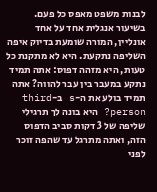לבנות משפט מאפס כל פעם.
בשיעור אנגלית אחד על אחד אונליין, המורה שומעת בדיוק איפה השליפה נתקעת. היא לא מתקנת כל טעות, היא מזהה דפוס: אתה תמיד נתקע במעבר בין עבר להווה? אתה תמיד בולע את ה-s ב-third person? היא בונה לך תרגילי שליפה של 3 דקות סביב הדפוס הזה, ואתה מתרגל עד שהפה זוכר לפני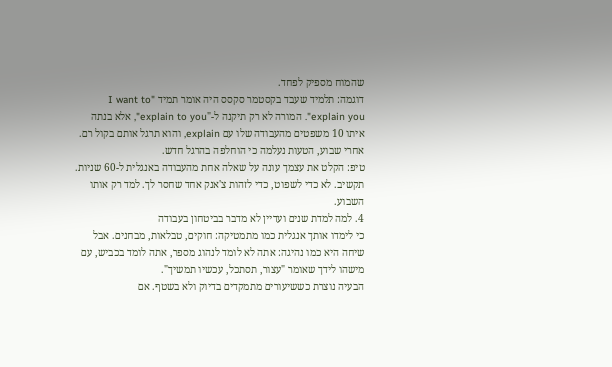שהמוח מספיק לפחד.
דוגמה: תלמיד שעבד בקסטמר סקסס היה אומר תמיד "I want to explain you". המורה לא רק תיקנה ל-"explain to you", אלא בנתה איתו 10 משפטים מהעבודה שלו עם explain, והוא תרגל אותם בקול רם. אחרי שבוע, הטעות נעלמה כי הוחלפה בהרגל חדש.
טיפ: הקלט את עצמך עונה על שאלה אחת מהעבודה באנגלית ל-60 שניות. תקשיב. לא כדי לשפוט, כדי לזהות צ'אנק אחד שחסר לך. למד רק אותו השבוע.
4. למה למדת שנים ועדיין לא מדבר בביטחון בעבודה
כי לימדו אותך אנגלית כמו מתמטיקה: חוקים, טבלאות, מבחנים. אבל שיחה היא כמו נהיגה: אתה לא לומד לנהוג מספר, אתה לומד בכביש, עם מישהו לידך שאומר "עצור, תסתכל, עכשיו תמשיך".
הבעיה נוצרת כששיעורים מתמקדים בדיוק ולא בשטף. אם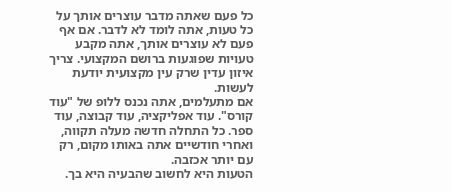כל פעם שאתה מדבר עוצרים אותך על כל טעות, אתה לומד לא לדבר. אם אף פעם לא עוצרים אותך, אתה מקבע טעויות שפוגעות ברושם המקצועי. צריך איזון עדין שרק עין מקצועית יודעת לעשות.
אם מתעלמים, אתה נכנס ללופ של "עוד קורס". עוד אפליקציה, עוד קבוצה, עוד ספר. כל התחלה חדשה מעלה תקווה, ואחרי חודשיים אתה באותו מקום, רק עם יותר אכזבה.
הטעות היא לחשוב שהבעיה היא בך.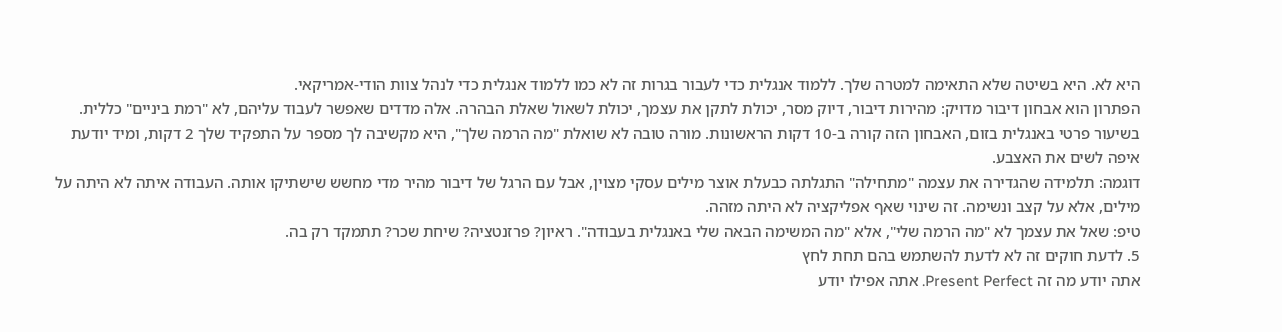היא לא. היא בשיטה שלא התאימה למטרה שלך. ללמוד אנגלית כדי לעבור בגרות זה לא כמו ללמוד אנגלית כדי לנהל צוות הודי-אמריקאי.
הפתרון הוא אבחון דיבור מדויק: מהירות דיבור, דיוק מסר, יכולת לתקן את עצמך, יכולת לשאול שאלת הבהרה. אלה מדדים שאפשר לעבוד עליהם, לא "רמת ביניים" כללית.
בשיעור פרטי באנגלית בזום, האבחון הזה קורה ב-10 דקות הראשונות. מורה טובה לא שואלת "מה הרמה שלך", היא מקשיבה לך מספר על התפקיד שלך 2 דקות, ומיד יודעת איפה לשים את האצבע.
דוגמה: תלמידה שהגדירה את עצמה "מתחילה" התגלתה כבעלת אוצר מילים עסקי מצוין, אבל עם הרגל של דיבור מהיר מדי מחשש שישתיקו אותה. העבודה איתה לא היתה על מילים, אלא על קצב ונשימה. זה שינוי שאף אפליקציה לא היתה מזהה.
טיפ: שאל את עצמך לא "מה הרמה שלי", אלא "מה המשימה הבאה שלי באנגלית בעבודה". ראיון? פרזנטציה? שיחת שכר? תתמקד רק בה.
5. לדעת חוקים זה לא לדעת להשתמש בהם תחת לחץ
אתה יודע מה זה Present Perfect. אתה אפילו יודע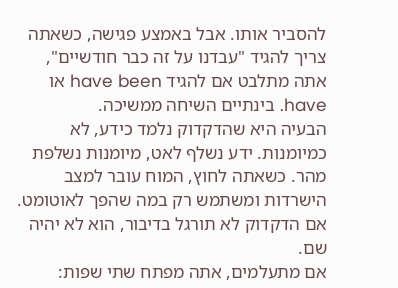להסביר אותו. אבל באמצע פגישה, כשאתה צריך להגיד "עבדנו על זה כבר חודשיים", אתה מתלבט אם להגיד have been או have. בינתיים השיחה ממשיכה.
הבעיה היא שהדקדוק נלמד כידע, לא כמיומנות. ידע נשלף לאט, מיומנות נשלפת מהר. כשאתה לחוץ, המוח עובר למצב הישרדות ומשתמש רק במה שהפך לאוטומט. אם הדקדוק לא תורגל בדיבור, הוא לא יהיה שם.
אם מתעלמים, אתה מפתח שתי שפות: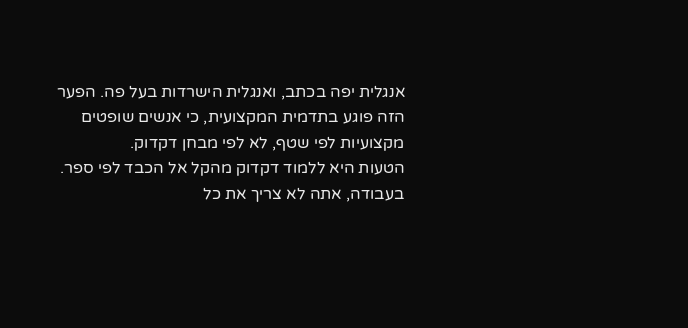אנגלית יפה בכתב, ואנגלית הישרדות בעל פה. הפער הזה פוגע בתדמית המקצועית, כי אנשים שופטים מקצועיות לפי שטף, לא לפי מבחן דקדוק.
הטעות היא ללמוד דקדוק מהקל אל הכבד לפי ספר. בעבודה, אתה לא צריך את כל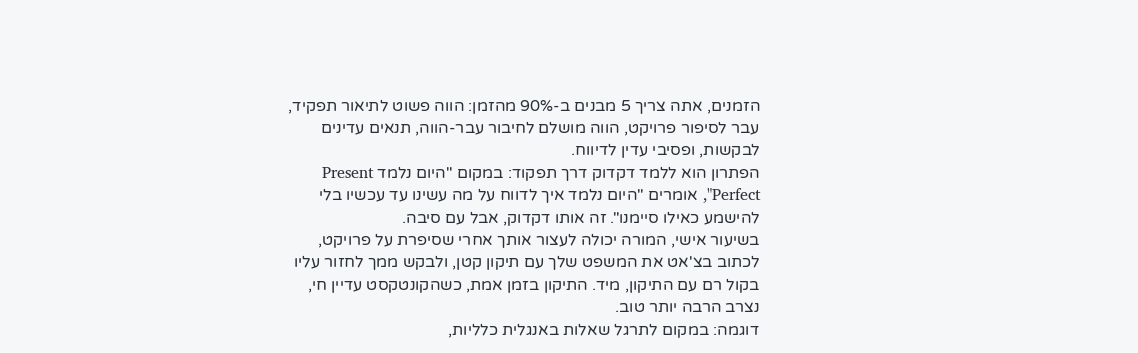הזמנים, אתה צריך 5 מבנים ב-90% מהזמן: הווה פשוט לתיאור תפקיד, עבר לסיפור פרויקט, הווה מושלם לחיבור עבר-הווה, תנאים עדינים לבקשות, ופסיבי עדין לדיווח.
הפתרון הוא ללמד דקדוק דרך תפקוד: במקום "היום נלמד Present Perfect", אומרים "היום נלמד איך לדווח על מה עשינו עד עכשיו בלי להישמע כאילו סיימנו". זה אותו דקדוק, אבל עם סיבה.
בשיעור אישי, המורה יכולה לעצור אותך אחרי שסיפרת על פרויקט, לכתוב בצ'אט את המשפט שלך עם תיקון קטן, ולבקש ממך לחזור עליו בקול רם עם התיקון, מיד. התיקון בזמן אמת, כשהקונטקסט עדיין חי, נצרב הרבה יותר טוב.
דוגמה: במקום לתרגל שאלות באנגלית כלליות,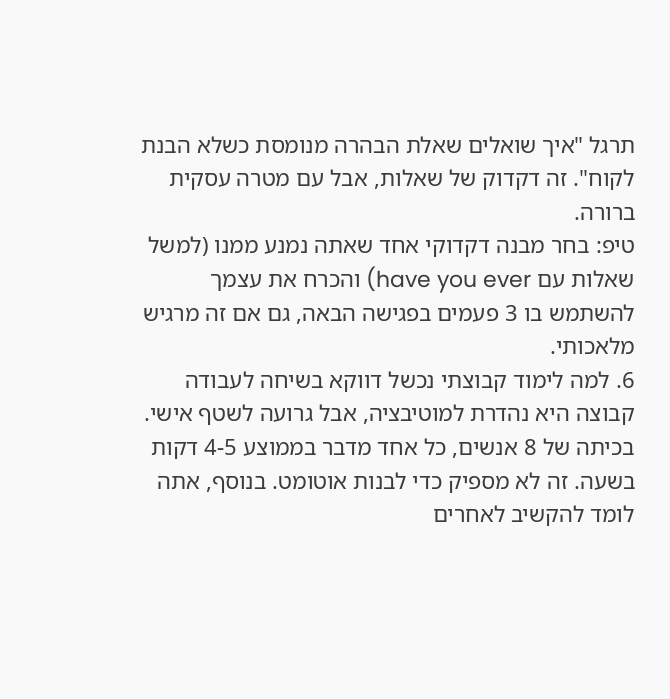תרגל "איך שואלים שאלת הבהרה מנומסת כשלא הבנת לקוח". זה דקדוק של שאלות, אבל עם מטרה עסקית ברורה.
טיפ: בחר מבנה דקדוקי אחד שאתה נמנע ממנו (למשל שאלות עם have you ever) והכרח את עצמך להשתמש בו 3 פעמים בפגישה הבאה, גם אם זה מרגיש מלאכותי.
6. למה לימוד קבוצתי נכשל דווקא בשיחה לעבודה
קבוצה היא נהדרת למוטיבציה, אבל גרועה לשטף אישי. בכיתה של 8 אנשים, כל אחד מדבר בממוצע 4-5 דקות בשעה. זה לא מספיק כדי לבנות אוטומט. בנוסף, אתה לומד להקשיב לאחרים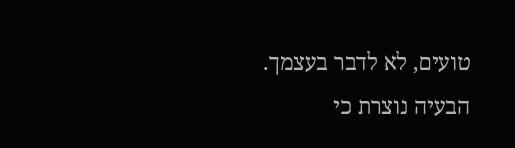טועים, לא לדבר בעצמך.
הבעיה נוצרת כי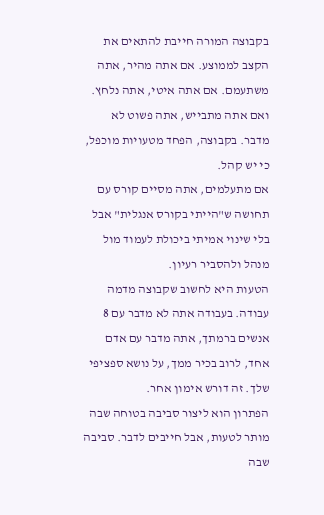בקבוצה המורה חייבת להתאים את הקצב לממוצע. אם אתה מהיר, אתה משתעמם. אם אתה איטי, אתה נלחץ. ואם אתה מתבייש, אתה פשוט לא מדבר. בקבוצה, הפחד מטעויות מוכפל, כי יש קהל.
אם מתעלמים, אתה מסיים קורס עם תחושה ש"הייתי בקורס אנגלית" אבל בלי שינוי אמיתי ביכולת לעמוד מול מנהל ולהסביר רעיון.
הטעות היא לחשוב שקבוצה מדמה עבודה. בעבודה אתה לא מדבר עם 8 אנשים ברמתך, אתה מדבר עם אדם אחד, לרוב בכיר ממך, על נושא ספציפי שלך. זה דורש אימון אחר.
הפתרון הוא ליצור סביבה בטוחה שבה מותר לטעות, אבל חייבים לדבר. סביבה שבה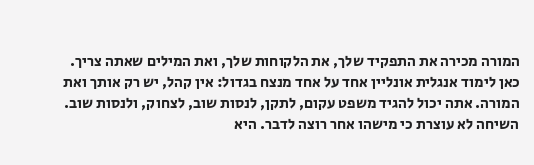המורה מכירה את התפקיד שלך, את הלקוחות שלך, ואת המילים שאתה צריך.
כאן לימוד אנגלית אונליין אחד על אחד מנצח בגדול: אין קהל, יש רק אותך ואת המורה. אתה יכול להגיד משפט עקום, לתקן, לנסות שוב, לצחוק, ולנסות שוב. השיחה לא עוצרת כי מישהו אחר רוצה לדבר. היא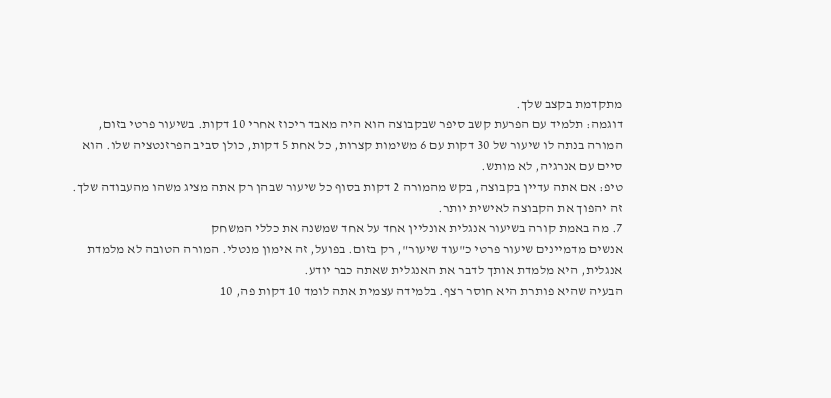מתקדמת בקצב שלך.
דוגמה: תלמיד עם הפרעת קשב סיפר שבקבוצה הוא היה מאבד ריכוז אחרי 10 דקות. בשיעור פרטי בזום, המורה בנתה לו שיעור של 30 דקות עם 6 משימות קצרות, כל אחת 5 דקות, כולן סביב הפרזנטציה שלו. הוא סיים עם אנרגיה, לא מותש.
טיפ: אם אתה עדיין בקבוצה, בקש מהמורה 2 דקות בסוף כל שיעור שבהן רק אתה מציג משהו מהעבודה שלך. זה יהפוך את הקבוצה לאישית יותר.
7. מה באמת קורה בשיעור אנגלית אונליין אחד על אחד שמשנה את כללי המשחק
אנשים מדמיינים שיעור פרטי כ"עוד שיעור", רק בזום. בפועל, זה אימון מנטלי. המורה הטובה לא מלמדת אנגלית, היא מלמדת אותך לדבר את האנגלית שאתה כבר יודע.
הבעיה שהיא פותרת היא חוסר רצף. בלמידה עצמית אתה לומד 10 דקות פה, 10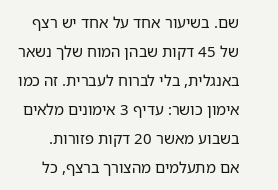שם. בשיעור אחד על אחד יש רצף של 45 דקות שבהן המוח שלך נשאר באנגלית, בלי לברוח לעברית. זה כמו אימון כושר: עדיף 3 אימונים מלאים בשבוע מאשר 20 דקות פזורות.
אם מתעלמים מהצורך ברצף, כל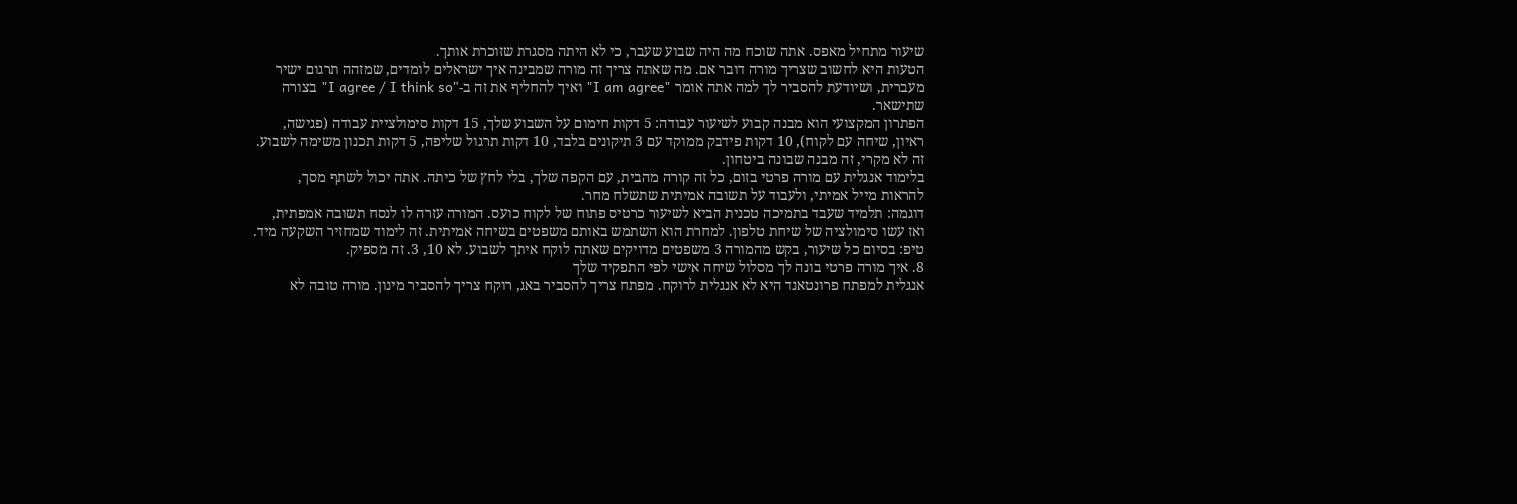שיעור מתחיל מאפס. אתה שוכח מה היה שבוע שעבר, כי לא היתה מסגרת שזוכרת אותך.
הטעות היא לחשוב שצריך מורה דובר אם. מה שאתה צריך זה מורה שמבינה איך ישראלים לומדים, שמזהה תרגום ישיר מעברית, ושיודעת להסביר לך למה אתה אומר "I am agree" ואיך להחליף את זה ב-"I agree / I think so" בצורה שתישאר.
הפתרון המקצועי הוא מבנה קבוע לשיעור עבודה: 5 דקות חימום על השבוע שלך, 15 דקות סימולציית עבודה (פגישה, ראיון, שיחה עם לקוח), 10 דקות פידבק ממוקד עם 3 תיקונים בלבד, 10 דקות תרגול שליפה, 5 דקות תכנון משימה לשבוע. זה לא מקרי, זה מבנה שבונה ביטחון.
בלימוד אנגלית עם מורה פרטי בזום, כל זה קורה מהבית, עם הקפה שלך, בלי לחץ של כיתה. אתה יכול לשתף מסך, להראות מייל אמיתי, ולעבוד על תשובה אמיתית שתשלח מחר.
דוגמה: תלמיד שעבד בתמיכה טכנית הביא לשיעור כרטיס פתוח של לקוח כועס. המורה עזרה לו לנסח תשובה אמפתית, ואז עשו סימולציה של שיחת טלפון. למחרת הוא השתמש באותם משפטים בשיחה אמיתית. זה לימוד שמחזיר השקעה מיד.
טיפ: בסיום כל שיעור, בקש מהמורה 3 משפטים מדויקים שאתה לוקח איתך לשבוע. לא 10, 3. זה מספיק.
8. איך מורה פרטי בונה לך מסלול שיחה אישי לפי התפקיד שלך
אנגלית למפתח פרונטאנד היא לא אנגלית לרוקח. מפתח צריך להסביר באג, רוקח צריך להסביר מינון. מורה טובה לא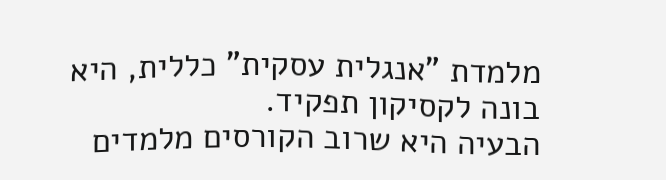מלמדת "אנגלית עסקית" כללית, היא בונה לקסיקון תפקיד.
הבעיה היא שרוב הקורסים מלמדים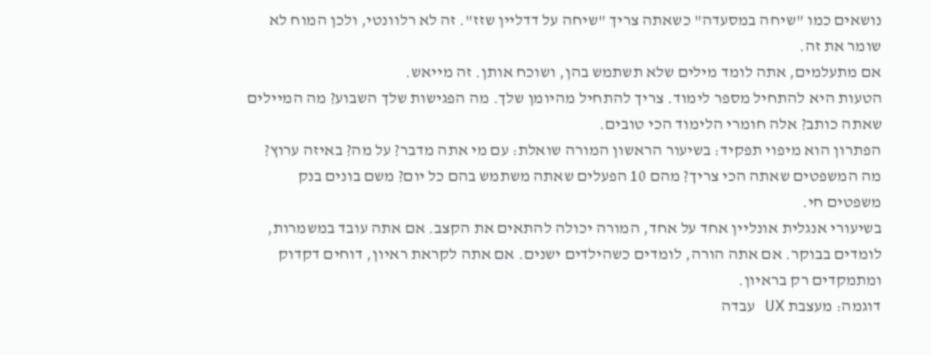נושאים כמו "שיחה במסעדה" כשאתה צריך "שיחה על דדליין שזז". זה לא רלוונטי, ולכן המוח לא שומר את זה.
אם מתעלמים, אתה לומד מילים שלא תשתמש בהן, ושוכח אותן. זה מייאש.
הטעות היא להתחיל מספר לימוד. צריך להתחיל מהיומן שלך. מה הפגישות שלך השבוע? מה המיילים שאתה כותב? אלה חומרי הלימוד הכי טובים.
הפתרון הוא מיפוי תפקיד: בשיעור הראשון המורה שואלת: עם מי אתה מדבר? על מה? באיזה ערוץ? מה המשפטים שאתה הכי צריך? מהם 10 הפעלים שאתה משתמש בהם כל יום? משם בונים בנק משפטים חי.
בשיעורי אנגלית אונליין אחד על אחד, המורה יכולה להתאים את הקצב. אם אתה עובד במשמרות, לומדים בבוקר. אם אתה הורה, לומדים כשהילדים ישנים. אם אתה לקראת ראיון, דוחים דקדוק ומתמקדים רק בראיון.
דוגמה: מעצבת UX עבדה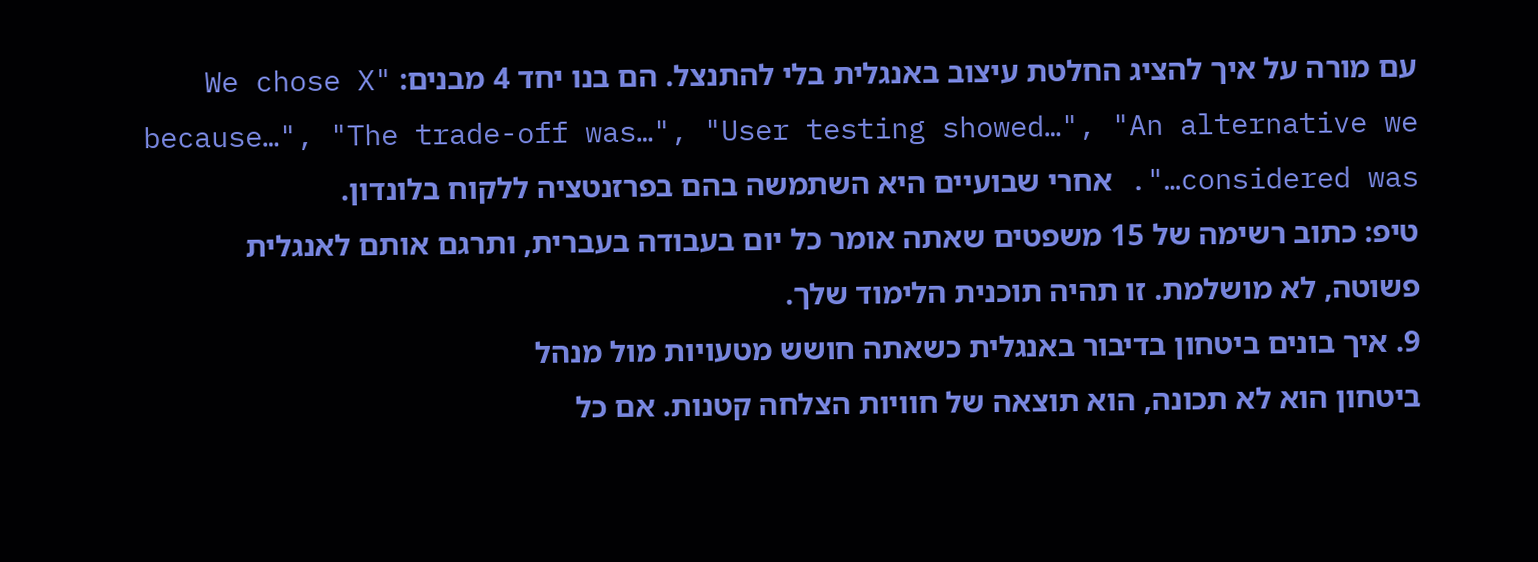עם מורה על איך להציג החלטת עיצוב באנגלית בלי להתנצל. הם בנו יחד 4 מבנים: "We chose X because…", "The trade-off was…", "User testing showed…", "An alternative we considered was…". אחרי שבועיים היא השתמשה בהם בפרזנטציה ללקוח בלונדון.
טיפ: כתוב רשימה של 15 משפטים שאתה אומר כל יום בעבודה בעברית, ותרגם אותם לאנגלית פשוטה, לא מושלמת. זו תהיה תוכנית הלימוד שלך.
9. איך בונים ביטחון בדיבור באנגלית כשאתה חושש מטעויות מול מנהל
ביטחון הוא לא תכונה, הוא תוצאה של חוויות הצלחה קטנות. אם כל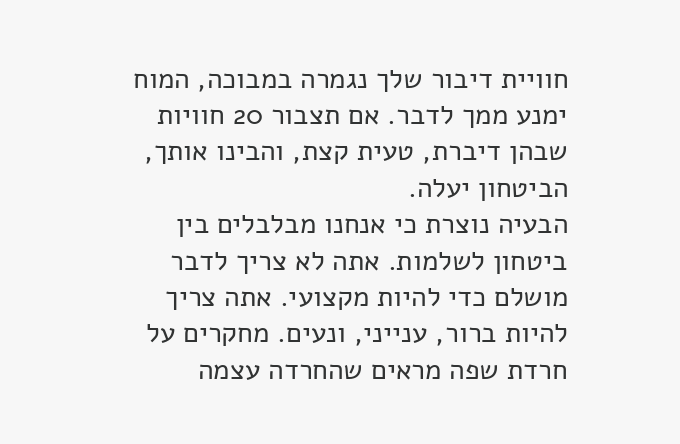חוויית דיבור שלך נגמרה במבוכה, המוח ימנע ממך לדבר. אם תצבור 20 חוויות שבהן דיברת, טעית קצת, והבינו אותך, הביטחון יעלה.
הבעיה נוצרת כי אנחנו מבלבלים בין ביטחון לשלמות. אתה לא צריך לדבר מושלם כדי להיות מקצועי. אתה צריך להיות ברור, ענייני, ונעים. מחקרים על חרדת שפה מראים שהחרדה עצמה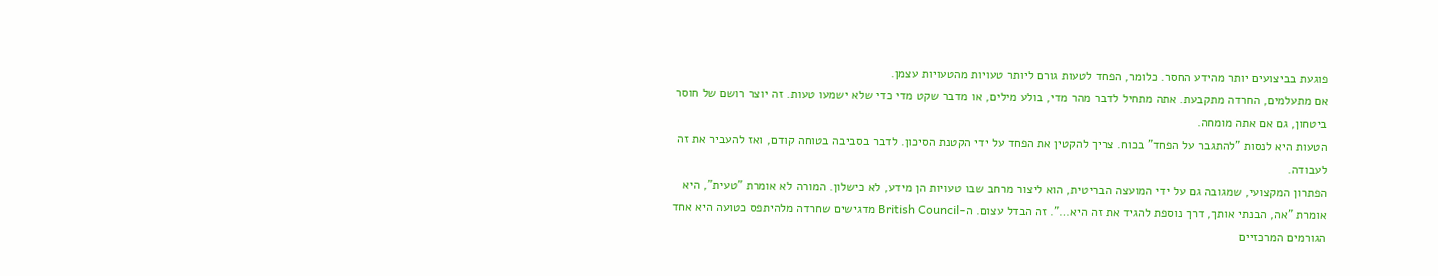פוגעת בביצועים יותר מהידע החסר. כלומר, הפחד לטעות גורם ליותר טעויות מהטעויות עצמן.
אם מתעלמים, החרדה מתקבעת. אתה מתחיל לדבר מהר מדי, בולע מילים, או מדבר שקט מדי כדי שלא ישמעו טעות. זה יוצר רושם של חוסר ביטחון, גם אם אתה מומחה.
הטעות היא לנסות "להתגבר על הפחד" בכוח. צריך להקטין את הפחד על ידי הקטנת הסיכון. לדבר בסביבה בטוחה קודם, ואז להעביר את זה לעבודה.
הפתרון המקצועי, שמגובה גם על ידי המועצה הבריטית, הוא ליצור מרחב שבו טעויות הן מידע, לא כישלון. המורה לא אומרת "טעית", היא אומרת "אה, הבנתי אותך, דרך נוספת להגיד את זה היא…". זה הבדל עצום. ה-British Council מדגישים שחרדה מלהיתפס כטועה היא אחד הגורמים המרכזיים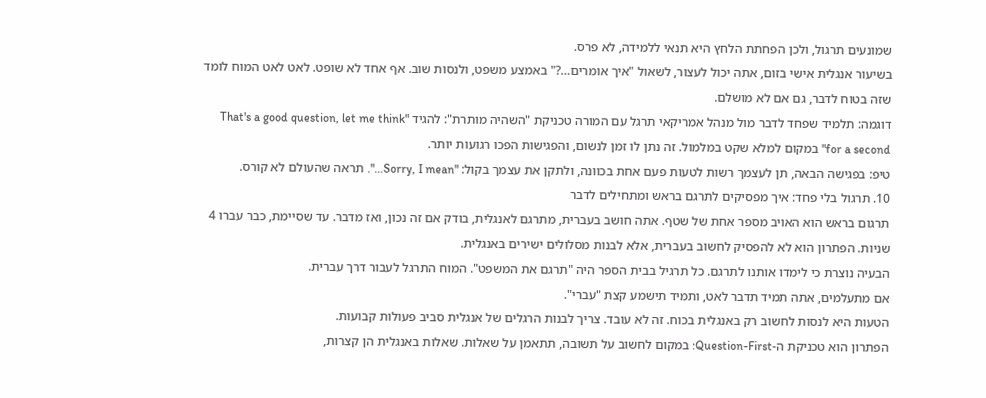שמונעים תרגול, ולכן הפחתת הלחץ היא תנאי ללמידה, לא פרס.
בשיעור אנגלית אישי בזום, אתה יכול לעצור, לשאול "איך אומרים…?" באמצע משפט, ולנסות שוב. אף אחד לא שופט. לאט לאט המוח לומד שזה בטוח לדבר, גם אם לא מושלם.
דוגמה: תלמיד שפחד לדבר מול מנהל אמריקאי תרגל עם המורה טכניקת "השהיה מותרת": להגיד "That's a good question, let me think for a second" במקום למלא שקט במלמול. זה נתן לו זמן לנשום, והפגישות הפכו רגועות יותר.
טיפ: בפגישה הבאה, תן לעצמך רשות לטעות פעם אחת בכוונה, ולתקן את עצמך בקול: "Sorry, I mean…". תראה שהעולם לא קורס.
10. תרגול בלי פחד: איך מפסיקים לתרגם בראש ומתחילים לדבר
תרגום בראש הוא האויב מספר אחת של שטף. אתה חושב בעברית, מתרגם לאנגלית, בודק אם זה נכון, ואז מדבר. עד שסיימת, כבר עברו 4 שניות. הפתרון הוא לא להפסיק לחשוב בעברית, אלא לבנות מסלולים ישירים באנגלית.
הבעיה נוצרת כי לימדו אותנו לתרגם. כל תרגיל בבית הספר היה "תרגם את המשפט". המוח התרגל לעבור דרך עברית.
אם מתעלמים, אתה תמיד תדבר לאט, ותמיד תישמע קצת "עברי".
הטעות היא לנסות לחשוב רק באנגלית בכוח. זה לא עובד. צריך לבנות הרגלים של אנגלית סביב פעולות קבועות.
הפתרון הוא טכניקת ה-Question-First: במקום לחשוב על תשובה, תתאמן על שאלות. שאלות באנגלית הן קצרות,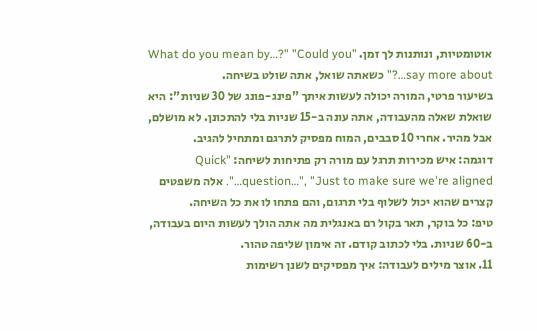אוטומטיות, ונותנות לך זמן. "What do you mean by…?" "Could you say more about…?" כשאתה שואל, אתה שולט בשיחה.
בשיעור פרטי, המורה יכולה לעשות איתך "פינג-פונג של 30 שניות": היא שואלת שאלה מהעבודה, אתה עונה ב-15 שניות בלי להתכונן. לא מושלם, אבל מהיר. אחרי 10 סבבים, המוח מפסיק לתרגם ומתחיל להגיב.
דוגמה: איש מכירות תרגל עם מורה רק פתיחות לשיחה: "Quick question…", "Just to make sure we're aligned…". אלה משפטים קצרים שהוא יכול לשלוף בלי תרגום, והם פתחו לו את כל השיחה.
טיפ: כל בוקר, תאר בקול רם באנגלית מה אתה הולך לעשות היום בעבודה, ב-60 שניות. בלי לכתוב קודם. זה אימון שליפה טהור.
11. אוצר מילים לעבודה: איך מפסיקים לשנן רשימות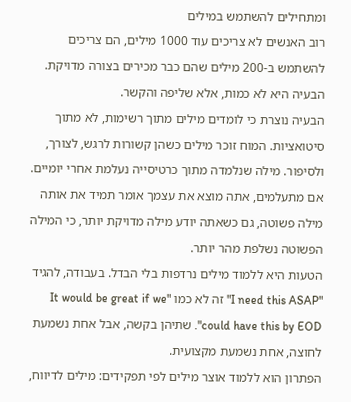ומתחילים להשתמש במילים
רוב האנשים לא צריכים עוד 1000 מילים, הם צריכים להשתמש ב-200 מילים שהם כבר מכירים בצורה מדויקת. הבעיה היא לא כמות, אלא שליפה והקשר.
הבעיה נוצרת כי לומדים מילים מתוך רשימות, לא מתוך סיטואציות. המוח זוכר מילים כשהן קשורות לרגש, לצורך, ולסיפור. מילה שנלמדה מתוך כרטיסייה נעלמת אחרי יומיים.
אם מתעלמים, אתה מוצא את עצמך אומר תמיד את אותה מילה פשוטה, גם כשאתה יודע מילה מדויקת יותר, כי המילה הפשוטה נשלפת מהר יותר.
הטעות היא ללמוד מילים נרדפות בלי הבדל. בעבודה, להגיד "I need this ASAP" זה לא כמו "It would be great if we could have this by EOD". שתיהן בקשה, אבל אחת נשמעת לחוצה, אחת נשמעת מקצועית.
הפתרון הוא ללמוד אוצר מילים לפי תפקידים: מילים לדיווח,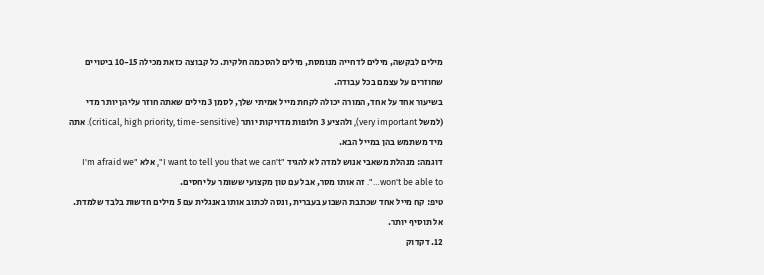מילים לבקשה, מילים לדחייה מנומסת, מילים להסכמה חלקית. כל קבוצה כזאת מכילה 10-15 ביטויים שחוזרים על עצמם בכל עבודה.
בשיעור אחד על אחד, המורה יכולה לקחת מייל אמיתי שלך, לסמן 3 מילים שאתה חוזר עליהן יותר מדי (למשל very important), ולהציע 3 חלופות מדויקות יותר (critical, high priority, time-sensitive). אתה מיד משתמש בהן במייל הבא.
דוגמה: מנהלת משאבי אנוש למדה לא להגיד "I want to tell you that we can't", אלא "I'm afraid we won't be able to…". זה אותו מסר, אבל עם טון מקצועי ששומר על יחסים.
טיפ: קח מייל אחד שכתבת השבוע בעברית, ונסה לכתוב אותו באנגלית עם 5 מילים חדשות בלבד שלמדת. אל תוסיף יותר.
12. דקדוק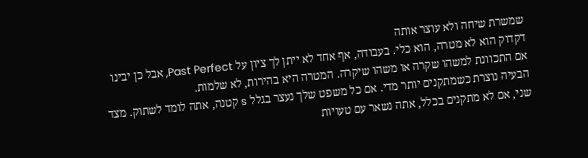שמשרת שיחה ולא עוצר אותה
דקדוק הוא לא מטרה, הוא כלי. בעבודה, אף אחד לא ייתן לך ציון על Past Perfect, אבל כן יבינו אם התכוונת למשהו שקרה או משהו שיקרה. המטרה היא בהירות, לא שלמות.
הבעיה נוצרת כשמתקנים יותר מדי. אם כל משפט שלך נעצר בגלל s קטנה, אתה לומד לשתוק. מצד שני, אם לא מתקנים בכלל, אתה נשאר עם טעויות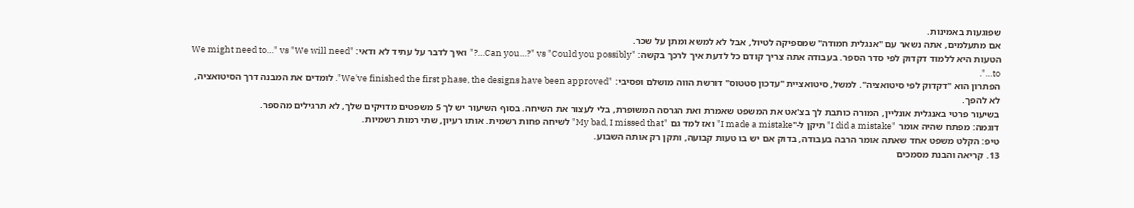שפוגעות באמינות.
אם מתעלמים, אתה נשאר עם "אנגלית חמודה" שמספיקה לטיול, אבל לא למשא ומתן על שכר.
הטעות היא ללמוד דקדוק לפי סדר הספר. בעבודה אתה צריך קודם כל לדעת איך לרכך בקשה: "Can you…?" vs "Could you possibly…?" ואיך לדבר על עתיד לא ודאי: "We might need to…" vs "We will need to…".
הפתרון הוא "דקדוק לפי סיטואציה". למשל, סיטואציית "עדכון סטטוס" דורשת הווה מושלם ופסיבי: "We've finished the first phase, the designs have been approved". לומדים את המבנה דרך הסיטואציה, לא להפך.
בשיעור פרטי באנגלית אונליין, המורה כותבת לך בצ'אט את המשפט שאמרת ואת הגרסה המשופרת, בלי לעצור את השיחה. בסוף השיעור יש לך 5 משפטים מדויקים שלך, לא תרגילים מהספר.
דוגמה: מפתח שהיה אומר "I did a mistake" תיקן ל-"I made a mistake" ואז למד גם "My bad, I missed that" לשיחה פחות רשמית. אותו רעיון, שתי רמות רשמיות.
טיפ: הקלט משפט אחד שאתה אומר הרבה בעבודה, בדוק אם יש בו טעות קבועה, ותקן רק אותה השבוע.
13. קריאה והבנת מסמכים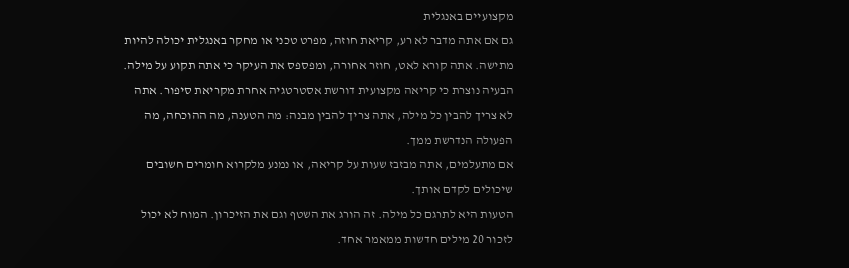מקצועיים באנגלית
גם אם אתה מדבר לא רע, קריאת חוזה, מפרט טכני או מחקר באנגלית יכולה להיות מתישה. אתה קורא לאט, חוזר אחורה, ומפספס את העיקר כי אתה תקוע על מילה.
הבעיה נוצרת כי קריאה מקצועית דורשת אסטרטגיה אחרת מקריאת סיפור. אתה לא צריך להבין כל מילה, אתה צריך להבין מבנה: מה הטענה, מה ההוכחה, מה הפעולה הנדרשת ממך.
אם מתעלמים, אתה מבזבז שעות על קריאה, או נמנע מלקרוא חומרים חשובים שיכולים לקדם אותך.
הטעות היא לתרגם כל מילה. זה הורג את השטף וגם את הזיכרון. המוח לא יכול לזכור 20 מילים חדשות ממאמר אחד.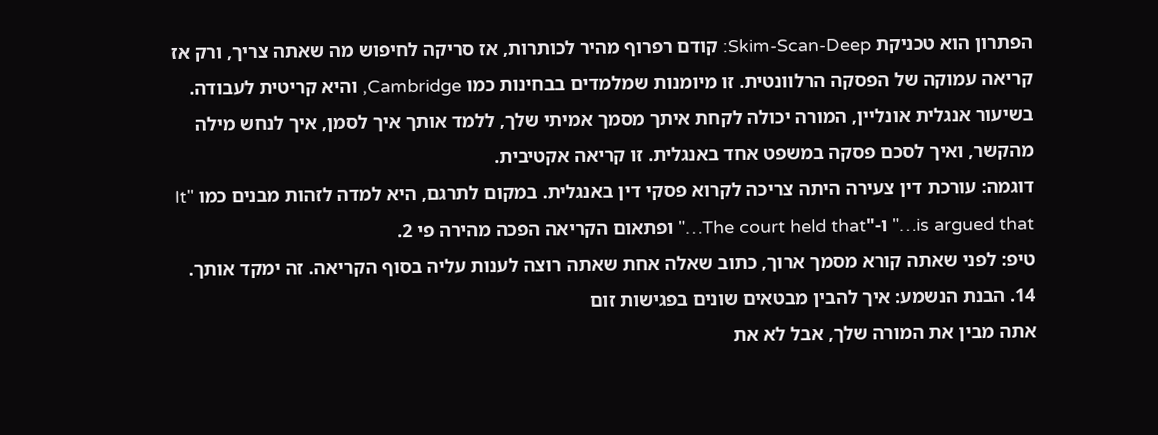הפתרון הוא טכניקת Skim-Scan-Deep: קודם רפרוף מהיר לכותרות, אז סריקה לחיפוש מה שאתה צריך, ורק אז קריאה עמוקה של הפסקה הרלוונטית. זו מיומנות שמלמדים בבחינות כמו Cambridge, והיא קריטית לעבודה.
בשיעור אנגלית אונליין, המורה יכולה לקחת איתך מסמך אמיתי שלך, ללמד אותך איך לסמן, איך לנחש מילה מהקשר, ואיך לסכם פסקה במשפט אחד באנגלית. זו קריאה אקטיבית.
דוגמה: עורכת דין צעירה היתה צריכה לקרוא פסקי דין באנגלית. במקום לתרגם, היא למדה לזהות מבנים כמו "It is argued that…" ו-"The court held that…" ופתאום הקריאה הפכה מהירה פי 2.
טיפ: לפני שאתה קורא מסמך ארוך, כתוב שאלה אחת שאתה רוצה לענות עליה בסוף הקריאה. זה ימקד אותך.
14. הבנת הנשמע: איך להבין מבטאים שונים בפגישות זום
אתה מבין את המורה שלך, אבל לא את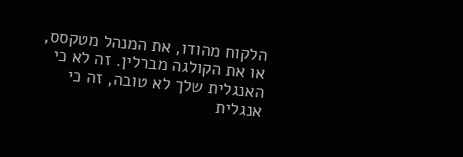הלקוח מהודו, את המנהל מטקסס, או את הקולגה מברלין. זה לא כי האנגלית שלך לא טובה, זה כי אנגלית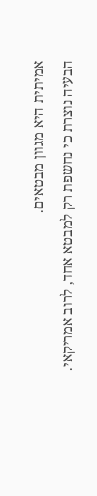אמיתית היא מגוון מבטאים.
הבעיה נוצרת כי נחשפת רק למבטא אחד, לרוב אמריקאי.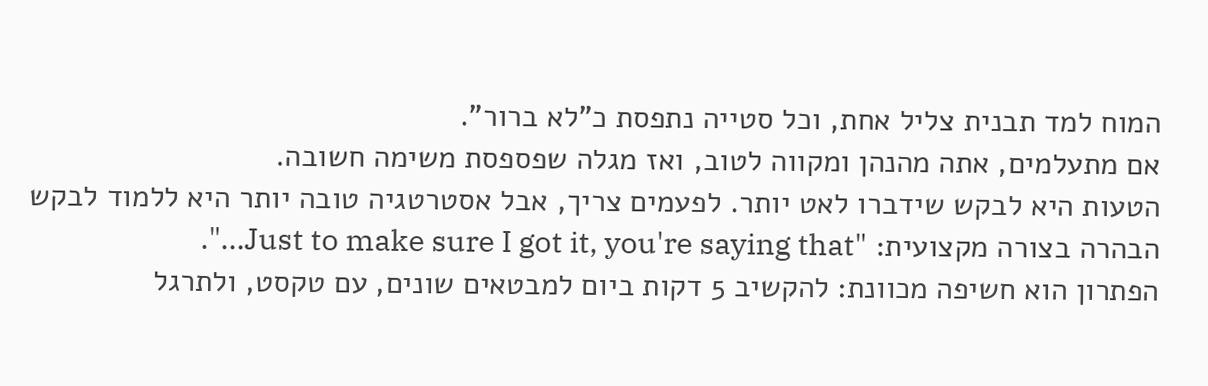המוח למד תבנית צליל אחת, וכל סטייה נתפסת כ"לא ברור".
אם מתעלמים, אתה מהנהן ומקווה לטוב, ואז מגלה שפספסת משימה חשובה.
הטעות היא לבקש שידברו לאט יותר. לפעמים צריך, אבל אסטרטגיה טובה יותר היא ללמוד לבקש הבהרה בצורה מקצועית: "Just to make sure I got it, you're saying that…".
הפתרון הוא חשיפה מכוונת: להקשיב 5 דקות ביום למבטאים שונים, עם טקסט, ולתרגל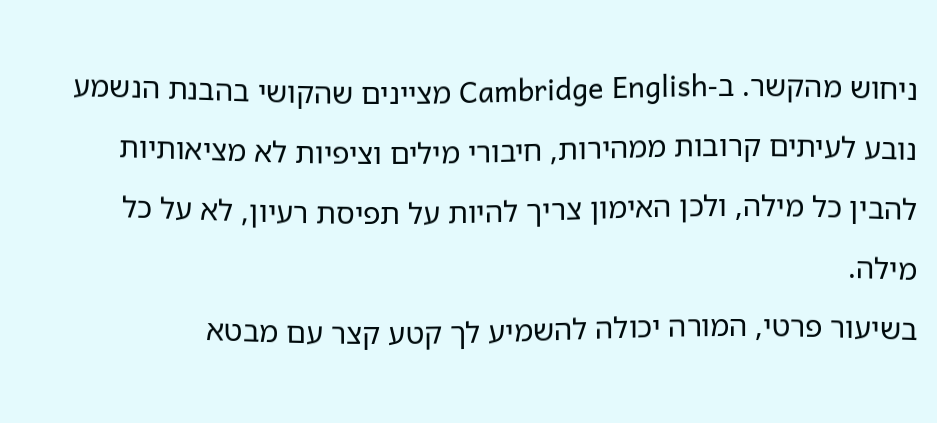ניחוש מהקשר. ב-Cambridge English מציינים שהקושי בהבנת הנשמע נובע לעיתים קרובות ממהירות, חיבורי מילים וציפיות לא מציאותיות להבין כל מילה, ולכן האימון צריך להיות על תפיסת רעיון, לא על כל מילה.
בשיעור פרטי, המורה יכולה להשמיע לך קטע קצר עם מבטא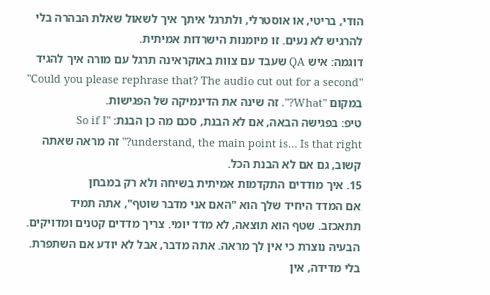הודי, בריטי, או אוסטרלי, ולתרגל איתך איך לשאול שאלת הבהרה בלי להרגיש לא נעים. זו מיומנות הישרדות אמיתית.
דוגמה: איש QA שעבד עם צוות באוקראינה תרגל עם מורה איך להגיד "Could you please rephrase that? The audio cut out for a second" במקום "What?". זה שינה את הדינמיקה של הפגישות.
טיפ: בפגישה הבאה, אם לא הבנת, סכם מה כן הבנת: "So if I understand, the main point is… Is that right?" זה מראה שאתה קשוב, גם אם לא הבנת הכל.
15. איך מודדים התקדמות אמיתית בשיחה ולא רק במבחן
אם המדד היחיד שלך הוא "האם אני מדבר שוטף", אתה תמיד תתאכזב. שטף הוא תוצאה, לא מדד יומי. צריך מדדים קטנים ומדויקים.
הבעיה נוצרת כי אין לך מראה. אתה מדבר, אבל לא יודע אם השתפרת. בלי מדידה, אין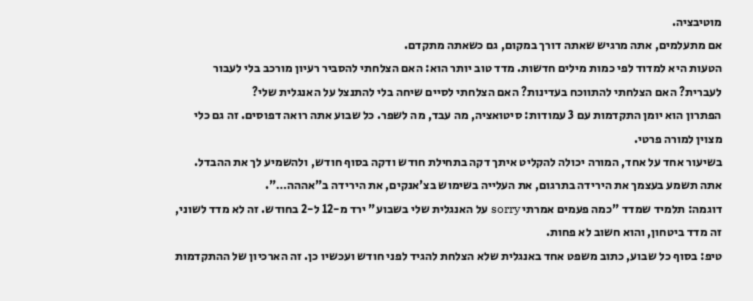מוטיבציה.
אם מתעלמים, אתה מרגיש שאתה דורך במקום, גם כשאתה מתקדם.
הטעות היא למדוד לפי כמות מילים חדשות. מדד טוב יותר הוא: האם הצלחתי להסביר רעיון מורכב בלי לעבור לעברית? האם הצלחתי להתווכח בעדינות? האם הצלחתי לסיים שיחה בלי להתנצל על האנגלית שלי?
הפתרון הוא יומן התקדמות עם 3 עמודות: סיטואציה, מה עבד, מה לשפר. כל שבוע אתה רואה דפוסים. זה גם כלי מצוין למורה פרטי.
בשיעור אחד על אחד, המורה יכולה להקליט איתך דקה בתחילת חודש ודקה בסוף חודש, ולהשמיע לך את ההבדל. אתה תשמע בעצמך את הירידה בתרגום, את העלייה בשימוש בצ'אנקים, את הירידה ב"אההה…".
דוגמה: תלמיד שמדד "כמה פעמים אמרתי sorry על האנגלית שלי בשבוע" ירד מ-12 ל-2 בחודש. זה לא מדד לשוני, זה מדד ביטחון, והוא חשוב לא פחות.
טיפ: בסוף כל שבוע, כתוב משפט אחד באנגלית שלא הצלחת להגיד לפני חודש ועכשיו כן. זה הארכיון של ההתקדמות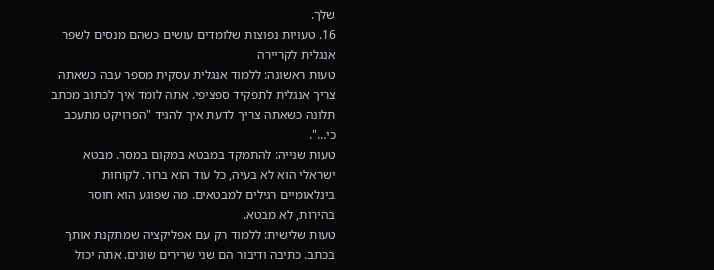שלך.
16. טעויות נפוצות שלומדים עושים כשהם מנסים לשפר אנגלית לקריירה
טעות ראשונה: ללמוד אנגלית עסקית מספר עבה כשאתה צריך אנגלית לתפקיד ספציפי. אתה לומד איך לכתוב מכתב תלונה כשאתה צריך לדעת איך להגיד "הפרויקט מתעכב כי…".
טעות שנייה: להתמקד במבטא במקום במסר. מבטא ישראלי הוא לא בעיה, כל עוד הוא ברור. לקוחות בינלאומיים רגילים למבטאים. מה שפוגע הוא חוסר בהירות, לא מבטא.
טעות שלישית: ללמוד רק עם אפליקציה שמתקנת אותך בכתב. כתיבה ודיבור הם שני שרירים שונים. אתה יכול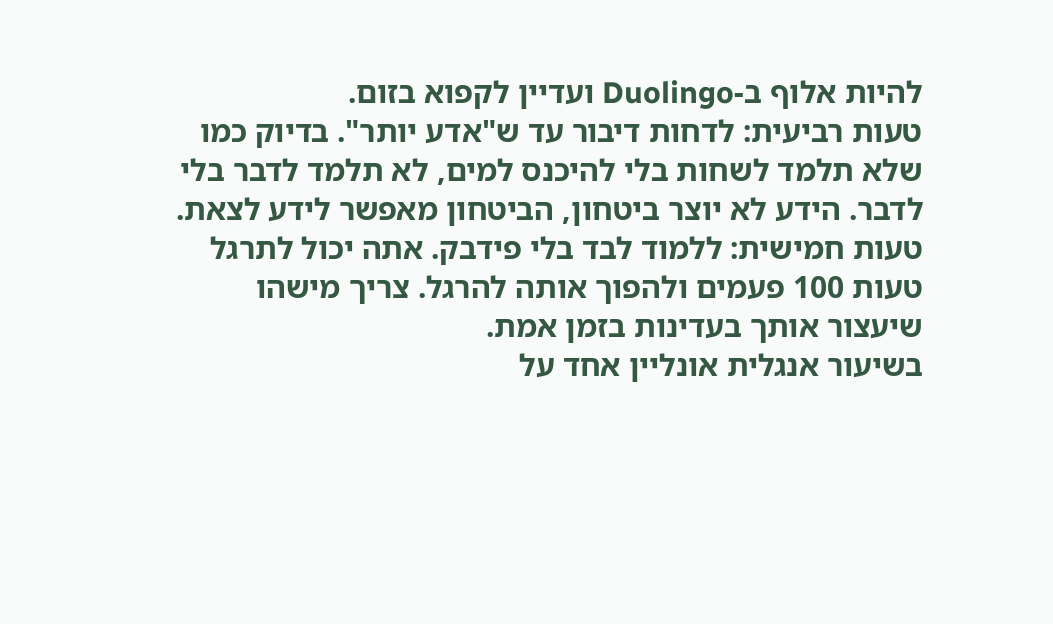להיות אלוף ב-Duolingo ועדיין לקפוא בזום.
טעות רביעית: לדחות דיבור עד ש"אדע יותר". בדיוק כמו שלא תלמד לשחות בלי להיכנס למים, לא תלמד לדבר בלי לדבר. הידע לא יוצר ביטחון, הביטחון מאפשר לידע לצאת.
טעות חמישית: ללמוד לבד בלי פידבק. אתה יכול לתרגל טעות 100 פעמים ולהפוך אותה להרגל. צריך מישהו שיעצור אותך בעדינות בזמן אמת.
בשיעור אנגלית אונליין אחד על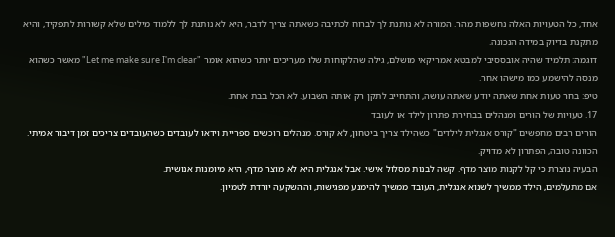אחד, כל הטעויות האלה נחשפות מהר. המורה לא נותנת לך לברוח לכתיבה כשאתה צריך לדבר, היא לא נותנת לך ללמוד מילים שלא קשורות לתפקיד, והיא מתקנת בדיוק במידה הנכונה.
דוגמה: תלמיד שהיה אובססיבי למבטא אמריקאי מושלם, גילה שהלקוחות שלו מעריכים יותר כשהוא אומר "Let me make sure I'm clear" מאשר כשהוא מנסה להישמע כמו מישהו אחר.
טיפ: בחר טעות אחת שאתה יודע שאתה עושה, והתחייב לתקן רק אותה השבוע. לא הכל בבת אחת.
17. טעויות של הורים ומנהלים בבחירת פתרון לילד או לעובד
הורים רבים מחפשים "קורס אנגלית לילדים" כשהילד צריך ביטחון, לא קורס. מנהלים רוכשים ספריית וידאו לעובדים כשהעובדים צריכים זמן דיבור אמיתי. הכוונה טובה, הפתרון לא מדויק.
הבעיה נוצרת כי קל לקנות מוצר מדף. קשה לבנות מסלול אישי. אבל אנגלית היא לא מוצר מדף, היא מיומנות אנושית.
אם מתעלמים, הילד ממשיך לשנוא אנגלית, העובד ממשיך להימנע מפגישות, וההשקעה יורדת לטמיון.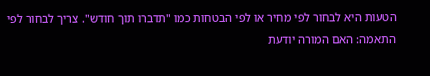הטעות היא לבחור לפי מחיר או לפי הבטחות כמו "תדברו תוך חודש". צריך לבחור לפי התאמה: האם המורה יודעת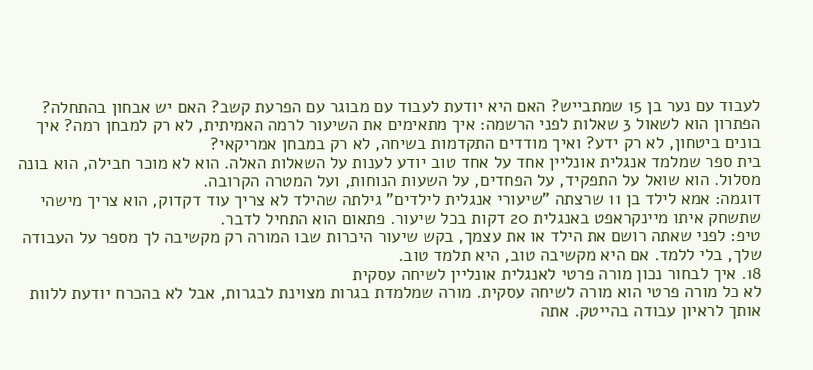לעבוד עם נער בן 15 שמתבייש? האם היא יודעת לעבוד עם מבוגר עם הפרעת קשב? האם יש אבחון בהתחלה?
הפתרון הוא לשאול 3 שאלות לפני הרשמה: איך מתאימים את השיעור לרמה האמיתית, לא רק למבחן רמה? איך בונים ביטחון, לא רק ידע? ואיך מודדים התקדמות בשיחה, לא רק במבחן אמריקאי?
בית ספר שמלמד אנגלית אונליין אחד על אחד טוב יודע לענות על השאלות האלה. הוא לא מוכר חבילה, הוא בונה מסלול. הוא שואל על התפקיד, על הפחדים, על השעות הנוחות, ועל המטרה הקרובה.
דוגמה: אמא לילד בן 11 שרצתה "שיעורי אנגלית לילדים" גילתה שהילד לא צריך עוד דקדוק, הוא צריך מישהי שתשחק איתו מיינקראפט באנגלית 20 דקות בכל שיעור. פתאום הוא התחיל לדבר.
טיפ: לפני שאתה רושם את הילד או את עצמך, בקש שיעור היכרות שבו המורה רק מקשיבה לך מספר על העבודה שלך, בלי ללמד. אם היא מקשיבה טוב, היא תלמד טוב.
18. איך לבחור נכון מורה פרטי לאנגלית אונליין לשיחה עסקית
לא כל מורה פרטי הוא מורה לשיחה עסקית. מורה שמלמדת בגרות מצוינת לבגרות, אבל לא בהכרח יודעת ללוות אותך לראיון עבודה בהייטק. אתה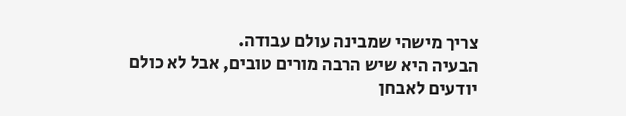צריך מישהי שמבינה עולם עבודה.
הבעיה היא שיש הרבה מורים טובים, אבל לא כולם יודעים לאבחן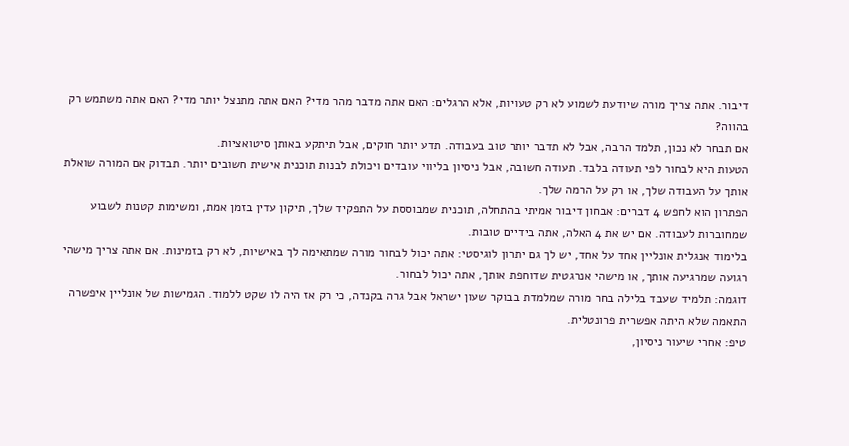דיבור. אתה צריך מורה שיודעת לשמוע לא רק טעויות, אלא הרגלים: האם אתה מדבר מהר מדי? האם אתה מתנצל יותר מדי? האם אתה משתמש רק בהווה?
אם תבחר לא נכון, תלמד הרבה, אבל לא תדבר יותר טוב בעבודה. תדע יותר חוקים, אבל תיתקע באותן סיטואציות.
הטעות היא לבחור לפי תעודה בלבד. תעודה חשובה, אבל ניסיון בליווי עובדים ויכולת לבנות תוכנית אישית חשובים יותר. תבדוק אם המורה שואלת אותך על העבודה שלך, או רק על הרמה שלך.
הפתרון הוא לחפש 4 דברים: אבחון דיבור אמיתי בהתחלה, תוכנית שמבוססת על התפקיד שלך, תיקון עדין בזמן אמת, ומשימות קטנות לשבוע שמחוברות לעבודה. אם יש את 4 האלה, אתה בידיים טובות.
בלימוד אנגלית אונליין אחד על אחד, יש לך גם יתרון לוגיסטי: אתה יכול לבחור מורה שמתאימה לך באישיות, לא רק בזמינות. אם אתה צריך מישהי רגועה שמרגיעה אותך, או מישהי אנרגטית שדוחפת אותך, אתה יכול לבחור.
דוגמה: תלמיד שעבד בלילה בחר מורה שמלמדת בבוקר שעון ישראל אבל גרה בקנדה, כי רק אז היה לו שקט ללמוד. הגמישות של אונליין איפשרה התאמה שלא היתה אפשרית פרונטלית.
טיפ: אחרי שיעור ניסיון,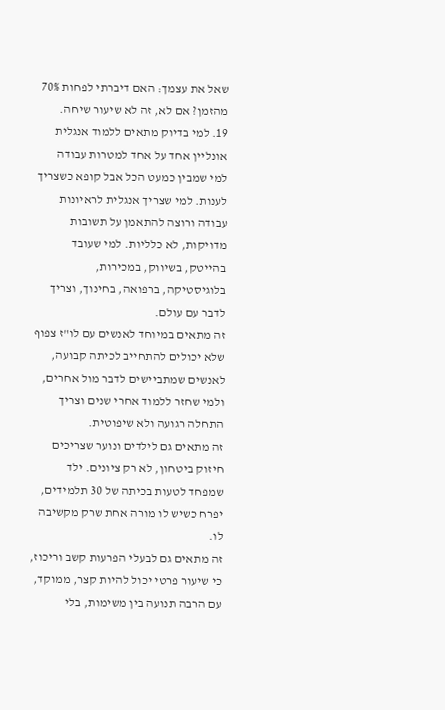שאל את עצמך: האם דיברתי לפחות 70% מהזמן? אם לא, זה לא שיעור שיחה.
19. למי בדיוק מתאים ללמוד אנגלית אונליין אחד על אחד למטרות עבודה
למי שמבין כמעט הכל אבל קופא כשצריך לענות. למי שצריך אנגלית לראיונות עבודה ורוצה להתאמן על תשובות מדויקות, לא כלליות. למי שעובד בהייטק, בשיווק, במכירות, בלוגיסטיקה, ברפואה, בחינוך, וצריך לדבר עם עולם.
זה מתאים במיוחד לאנשים עם לו"ז צפוף שלא יכולים להתחייב לכיתה קבועה, לאנשים שמתביישים לדבר מול אחרים, ולמי שחזר ללמוד אחרי שנים וצריך התחלה רגועה ולא שיפוטית.
זה מתאים גם לילדים ונוער שצריכים חיזוק ביטחון, לא רק ציונים. ילד שמפחד לטעות בכיתה של 30 תלמידים, יפרח כשיש לו מורה אחת שרק מקשיבה לו.
זה מתאים גם לבעלי הפרעות קשב וריכוז, כי שיעור פרטי יכול להיות קצר, ממוקד, עם הרבה תנועה בין משימות, בלי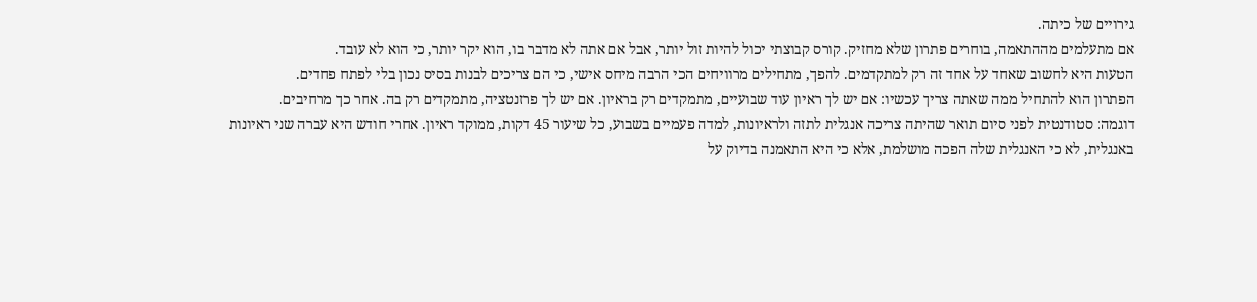גירויים של כיתה.
אם מתעלמים מההתאמה, בוחרים פתרון שלא מחזיק. קורס קבוצתי יכול להיות זול יותר, אבל אם אתה לא מדבר בו, הוא יקר יותר, כי הוא לא עובד.
הטעות היא לחשוב שאחד על אחד זה רק למתקדמים. להפך, מתחילים מרוויחים הכי הרבה מיחס אישי, כי הם צריכים לבנות בסיס נכון בלי לפתח פחדים.
הפתרון הוא להתחיל ממה שאתה צריך עכשיו: אם יש לך ראיון עוד שבועיים, מתמקדים רק בראיון. אם יש לך פרזנטציה, מתמקדים רק בה. אחר כך מרחיבים.
דוגמה: סטודנטית לפני סיום תואר שהיתה צריכה אנגלית לתזה ולראיונות, למדה פעמיים בשבוע, כל שיעור 45 דקות, ממוקד ראיון. אחרי חודש היא עברה שני ראיונות באנגלית, לא כי האנגלית שלה הפכה מושלמת, אלא כי היא התאמנה בדיוק על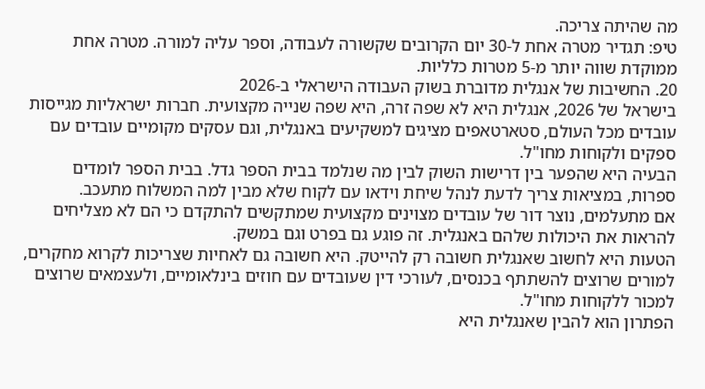מה שהיתה צריכה.
טיפ: תגדיר מטרה אחת ל-30 יום הקרובים שקשורה לעבודה, וספר עליה למורה. מטרה אחת ממוקדת שווה יותר מ-5 מטרות כלליות.
20. החשיבות של אנגלית מדוברת בשוק העבודה הישראלי ב-2026
בישראל של 2026, אנגלית היא לא שפה זרה, היא שפה שנייה מקצועית. חברות ישראליות מגייסות עובדים מכל העולם, סטארטאפים מציגים למשקיעים באנגלית, וגם עסקים מקומיים עובדים עם ספקים ולקוחות מחו"ל.
הבעיה היא שהפער בין דרישות השוק לבין מה שנלמד בבית הספר גדל. בבית הספר לומדים ספרות, במציאות צריך לדעת לנהל שיחת וידאו עם לקוח שלא מבין למה המשלוח מתעכב.
אם מתעלמים, נוצר דור של עובדים מצוינים מקצועית שמתקשים להתקדם כי הם לא מצליחים להראות את היכולות שלהם באנגלית. זה פוגע גם בפרט וגם במשק.
הטעות היא לחשוב שאנגלית חשובה רק להייטק. היא חשובה גם לאחיות שצריכות לקרוא מחקרים, למורים שרוצים להשתתף בכנסים, לעורכי דין שעובדים עם חוזים בינלאומיים, ולעצמאים שרוצים למכור ללקוחות מחו"ל.
הפתרון הוא להבין שאנגלית היא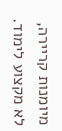מיומנות קריירה, לא מקצוע לימוד.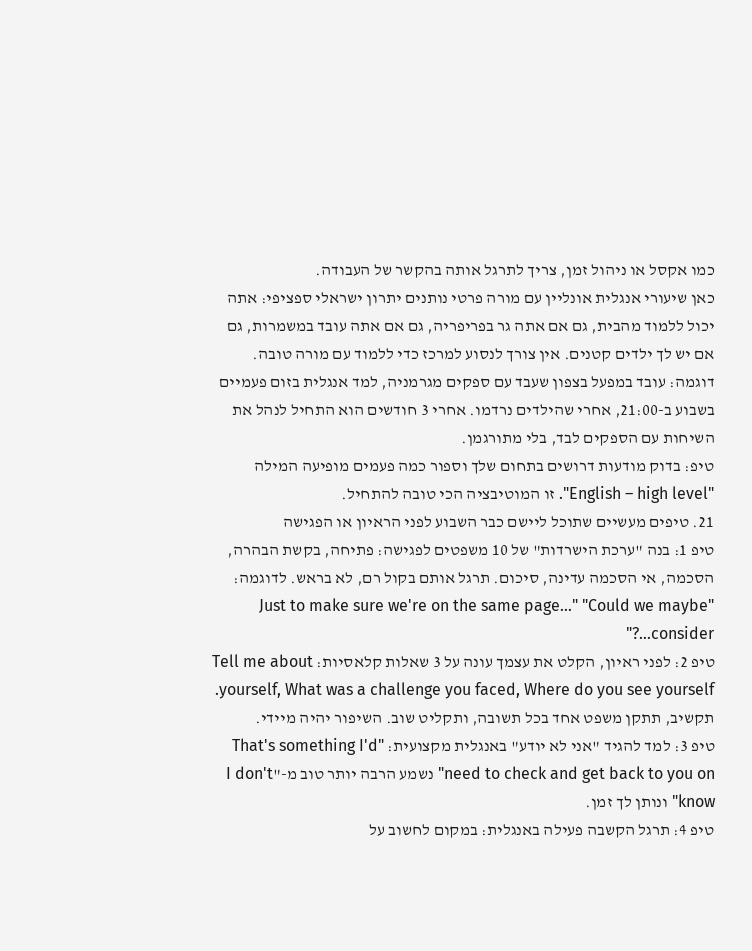כמו אקסל או ניהול זמן, צריך לתרגל אותה בהקשר של העבודה.
כאן שיעורי אנגלית אונליין עם מורה פרטי נותנים יתרון ישראלי ספציפי: אתה יכול ללמוד מהבית, גם אם אתה גר בפריפריה, גם אם אתה עובד במשמרות, גם אם יש לך ילדים קטנים. אין צורך לנסוע למרכז כדי ללמוד עם מורה טובה.
דוגמה: עובד במפעל בצפון שעבד עם ספקים מגרמניה, למד אנגלית בזום פעמיים בשבוע ב-21:00, אחרי שהילדים נרדמו. אחרי 3 חודשים הוא התחיל לנהל את השיחות עם הספקים לבד, בלי מתורגמן.
טיפ: בדוק מודעות דרושים בתחום שלך וספור כמה פעמים מופיעה המילה "English – high level". זו המוטיבציה הכי טובה להתחיל.
21. טיפים מעשיים שתוכל ליישם כבר השבוע לפני הראיון או הפגישה
טיפ 1: בנה "ערכת הישרדות" של 10 משפטים לפגישה: פתיחה, בקשת הבהרה, הסכמה, אי הסכמה עדינה, סיכום. תרגל אותם בקול רם, לא בראש. לדוגמה: "Just to make sure we're on the same page…" "Could we maybe consider…?"
טיפ 2: לפני ראיון, הקלט את עצמך עונה על 3 שאלות קלאסיות: Tell me about yourself, What was a challenge you faced, Where do you see yourself. תקשיב, תתקן משפט אחד בכל תשובה, ותקליט שוב. השיפור יהיה מיידי.
טיפ 3: למד להגיד "אני לא יודע" באנגלית מקצועית: "That's something I'd need to check and get back to you on" נשמע הרבה יותר טוב מ-"I don't know" ונותן לך זמן.
טיפ 4: תרגל הקשבה פעילה באנגלית: במקום לחשוב על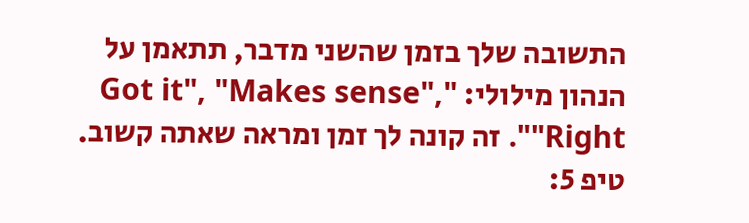התשובה שלך בזמן שהשני מדבר, תתאמן על הנהון מילולי: "Got it", "Makes sense", "Right". זה קונה לך זמן ומראה שאתה קשוב.
טיפ 5: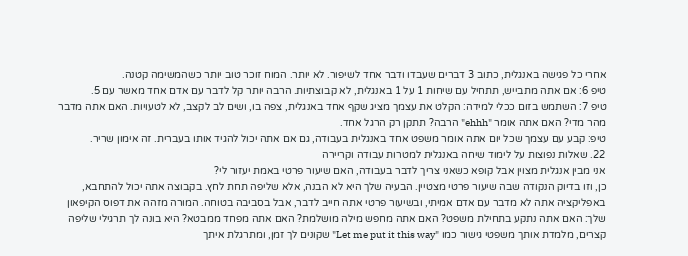אחרי כל פגישה באנגלית, כתוב 3 דברים שעבדו ודבר אחד לשיפור. לא יותר. המוח זוכר טוב יותר כשהמשימה קטנה.
טיפ 6: אם אתה מתבייש, תתחיל עם שיחות 1 על 1 באנגלית, לא קבוצתיות. הרבה יותר קל לדבר עם אדם אחד מאשר עם 5.
טיפ 7: השתמש בזום ככלי למידה: הקלט את עצמך מציג שקף אחד באנגלית, צפה בו, ושים לב לקצב, לא לטעויות. האם אתה מדבר מהר מדי? האם אתה אומר "ehhh" הרבה? תתקן רק הרגל אחד.
טיפ: קבע עם עצמך שכל יום אתה אומר משפט אחד באנגלית בעבודה, גם אם אתה יכול להגיד אותו בעברית. זה אימון שריר.
22. שאלות נפוצות על לימוד שיחה באנגלית למטרות עבודה וקריירה
אני מבין אנגלית מצוין אבל קופא כשאני צריך לדבר בעבודה, האם שיעור פרטי באמת יעזור לי?
כן, וזו בדיוק הנקודה שבה שיעור פרטי מצטיין. הבעיה שלך היא לא הבנה, אלא שליפה תחת לחץ. בקבוצה אתה יכול להתחבא, באפליקציה אתה לא מדבר עם אדם אמיתי, ובשיעור פרטי אתה חייב לדבר, אבל בסביבה בטוחה. המורה מזהה את דפוס הקיפאון שלך: האם אתה נתקע בתחילת משפט? האם אתה מחפש מילה מושלמת? האם אתה מפחד ממבטא? היא בונה לך תרגילי שליפה קצרים, מלמדת אותך משפטי גישור כמו "Let me put it this way" שקונים לך זמן, ומתרגלת איתך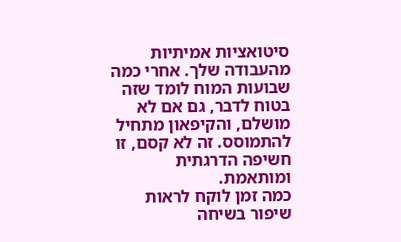סיטואציות אמיתיות מהעבודה שלך. אחרי כמה שבועות המוח לומד שזה בטוח לדבר, גם אם לא מושלם, והקיפאון מתחיל להתמוסס. זה לא קסם, זו חשיפה הדרגתית ומותאמת.
כמה זמן לוקח לראות שיפור בשיחה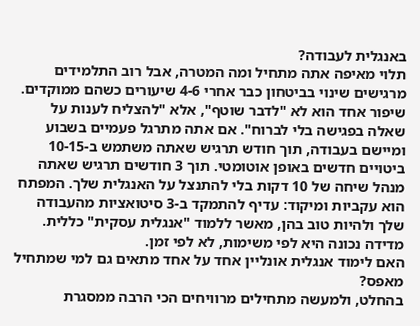באנגלית לעבודה?
תלוי מאיפה אתה מתחיל ומה המטרה, אבל רוב התלמידים מרגישים שינוי בביטחון כבר אחרי 4-6 שיעורים כשהם ממוקדים. שיפור אחד הוא לא "לדבר שוטף", אלא "להצליח לענות על שאלה בפגישה בלי לברוח". אם אתה מתרגל פעמיים בשבוע ומיישם בעבודה, תוך חודש תרגיש שאתה משתמש ב-10-15 ביטויים חדשים באופן אוטומטי. תוך 3 חודשים תרגיש שאתה מנהל שיחה של 10 דקות בלי להתנצל על האנגלית שלך. המפתח הוא עקביות ומיקוד: עדיף להתמקד ב-3 סיטואציות מהעבודה שלך ולהיות טוב בהן, מאשר ללמוד "אנגלית עסקית" כללית. מדידה נכונה היא לפי משימות, לא לפי זמן.
האם לימוד אנגלית אונליין אחד על אחד מתאים גם למי שמתחיל מאפס?
בהחלט, ולמעשה מתחילים מרוויחים הכי הרבה ממסגרת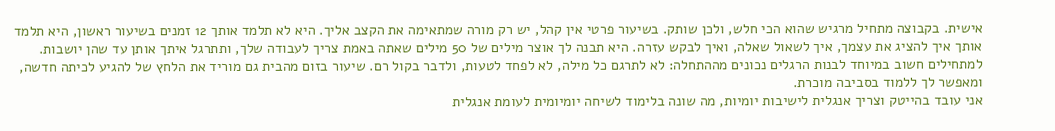אישית. בקבוצה מתחיל מרגיש שהוא הכי חלש, ולכן שותק. בשיעור פרטי אין קהל, יש רק מורה שמתאימה את הקצב אליך. היא לא תלמד אותך 12 זמנים בשיעור ראשון, היא תלמד אותך איך להציג את עצמך, איך לשאול שאלה, ואיך לבקש עזרה. היא תבנה לך אוצר מילים של 50 מילים שאתה באמת צריך לעבודה שלך, ותתרגל איתך אותן עד שהן יושבות. למתחילים חשוב במיוחד לבנות הרגלים נכונים מההתחלה: לא לתרגם כל מילה, לא לפחד לטעות, ולדבר בקול רם. שיעור בזום מהבית גם מוריד את הלחץ של להגיע לכיתה חדשה, ומאפשר לך ללמוד בסביבה מוכרת.
אני עובד בהייטק וצריך אנגלית לישיבות יומיות, מה שונה בלימוד לשיחה יומיומית לעומת אנגלית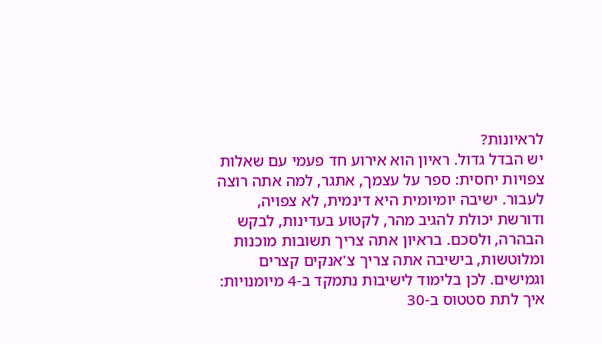לראיונות?
יש הבדל גדול. ראיון הוא אירוע חד פעמי עם שאלות צפויות יחסית: ספר על עצמך, אתגר, למה אתה רוצה לעבור. ישיבה יומיומית היא דינמית, לא צפויה, ודורשת יכולת להגיב מהר, לקטוע בעדינות, לבקש הבהרה, ולסכם. בראיון אתה צריך תשובות מוכנות ומלוטשות, בישיבה אתה צריך צ'אנקים קצרים וגמישים. לכן בלימוד לישיבות נתמקד ב-4 מיומנויות: איך לתת סטטוס ב-30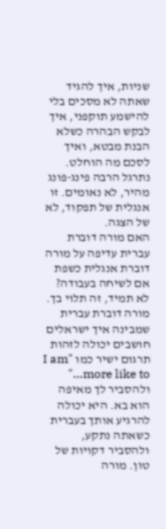שניות, איך להגיד שאתה לא מסכים בלי להישמע תוקפני, איך לבקש הבהרה כשלא הבנת מבטא, ואיך לסכם מה הוחלט. נתרגל הרבה פינג-פונג מהיר, לא נאומים. זו אנגלית של תפקוד, לא של הצגה.
האם מורה דוברת עברית עדיפה על מורה דוברת אנגלית כשפת אם לשיחה בעבודה?
לא תמיד, זה תלוי בך. מורה דוברת עברית שמבינה איך ישראלים חושבים יכולה לזהות תרגום ישיר כמו "I am more like to…" ולהסביר לך מאיפה הוא בא. היא יכולה להרגיע אותך בעברית כשאתה נתקע, ולהסביר דקויות של טון. מורה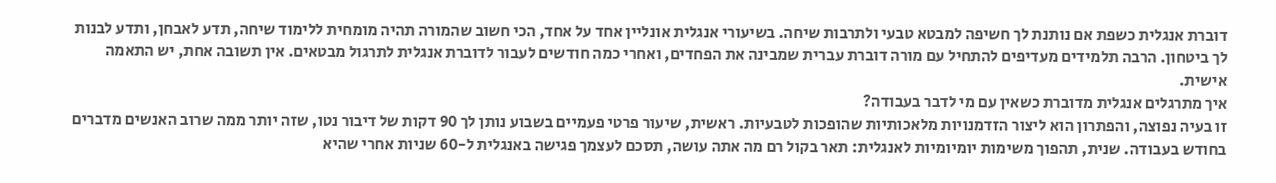דוברת אנגלית כשפת אם נותנת לך חשיפה למבטא טבעי ולתרבות שיחה. בשיעורי אנגלית אונליין אחד על אחד, הכי חשוב שהמורה תהיה מומחית ללימוד שיחה, תדע לאבחן, ותדע לבנות לך ביטחון. הרבה תלמידים מעדיפים להתחיל עם מורה דוברת עברית שמבינה את הפחדים, ואחרי כמה חודשים לעבור לדוברת אנגלית לתרגול מבטאים. אין תשובה אחת, יש התאמה אישית.
איך מתרגלים אנגלית מדוברת כשאין עם מי לדבר בעבודה?
זו בעיה נפוצה, והפתרון הוא ליצור הזדמנויות מלאכותיות שהופכות לטבעיות. ראשית, שיעור פרטי פעמיים בשבוע נותן לך 90 דקות של דיבור נטו, שזה יותר ממה שרוב האנשים מדברים בחודש בעבודה. שנית, תהפוך משימות יומיומיות לאנגלית: תאר בקול רם מה אתה עושה, תסכם לעצמך פגישה באנגלית ל-60 שניות אחרי שהיא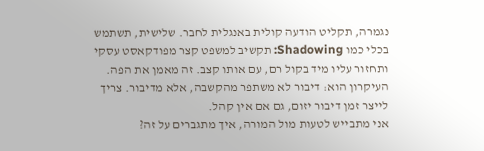נגמרה, תקליט הודעה קולית באנגלית לחבר. שלישית, תשתמש בכלי כמו Shadowing: תקשיב למשפט קצר מפודקאסט עסקי ותחזור עליו מיד בקול רם, עם אותו קצב. זה מאמן את הפה. העיקרון הוא: דיבור לא משתפר מהקשבה, אלא מדיבור. צריך לייצר זמן דיבור יזום, גם אם אין קהל.
אני מתבייש לטעות מול המורה, איך מתגברים על זה?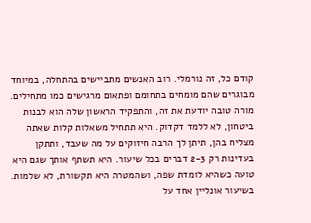קודם כל, זה נורמלי. רוב האנשים מתביישים בהתחלה, במיוחד מבוגרים שהם מומחים בתחומם ופתאום מרגישים כמו מתחילים. מורה טובה יודעת את זה, והתפקיד הראשון שלה הוא לבנות ביטחון, לא ללמד דקדוק. היא תתחיל משאלות קלות שאתה מצליח בהן, תיתן לך הרבה חיזוקים על מה שעבד, ותתקן בעדינות רק 2-3 דברים בכל שיעור. היא תשתף אותך שגם היא טועה כשהיא לומדת שפה, ושהמטרה היא תקשורת, לא שלמות. בשיעור אונליין אחד על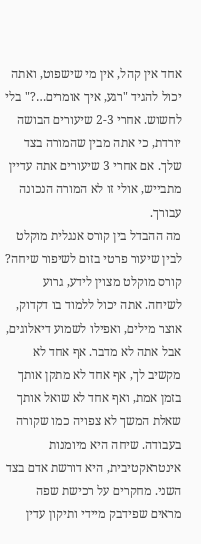אחד אין קהל, אין מי שישפוט, ואתה יכול להגיד "רגע, איך אומרים…?" בלי לחשוש. אחרי 2-3 שיעורים הבושה יורדת, כי אתה מבין שהמורה בצד שלך. אם אחרי 3 שיעורים אתה עדיין מתבייש, אולי זו לא המורה הנכונה עבורך.
מה ההבדל בין קורס אנגלית מוקלט לבין שיעור פרטי בזום לשיפור שיחה?
קורס מוקלט מצוין לידע, גרוע לשיחה. אתה יכול ללמוד בו דקדוק, אוצר מילים, ואפילו לשמוע דיאלוגים, אבל אתה לא מדבר. אף אחד לא מקשיב לך, אף אחד לא מתקן אותך בזמן אמת, ואף אחד לא שואל אותך שאלת המשך לא צפויה כמו שקורה בעבודה. שיחה היא מיומנות אינטראקטיבית, היא דורשת אדם בצד השני. מחקרים על רכישת שפה מראים שפידבק מיידי ותיקון עדין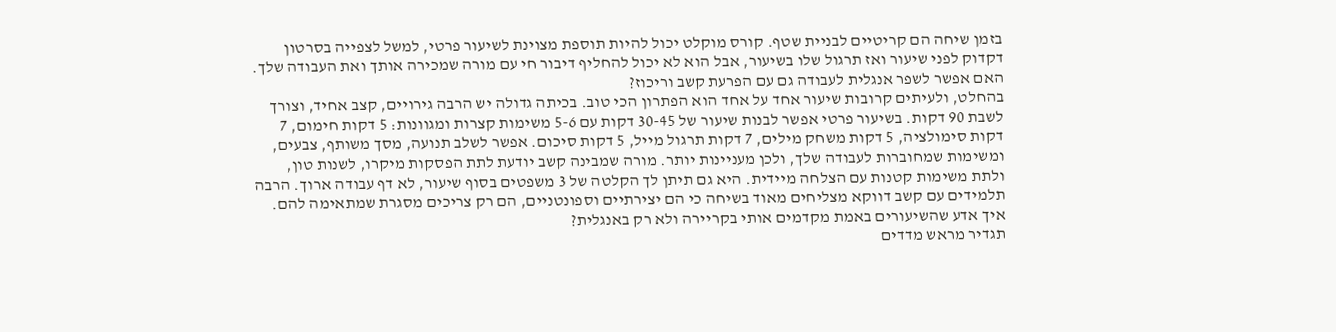בזמן שיחה הם קריטיים לבניית שטף. קורס מוקלט יכול להיות תוספת מצוינת לשיעור פרטי, למשל לצפייה בסרטון דקדוק לפני שיעור ואז תרגול שלו בשיעור, אבל הוא לא יכול להחליף דיבור חי עם מורה שמכירה אותך ואת העבודה שלך.
האם אפשר לשפר אנגלית לעבודה גם עם הפרעת קשב וריכוז?
בהחלט, ולעיתים קרובות שיעור אחד על אחד הוא הפתרון הכי טוב. בכיתה גדולה יש הרבה גירויים, קצב אחיד, וצורך לשבת 90 דקות. בשיעור פרטי אפשר לבנות שיעור של 30-45 דקות עם 5-6 משימות קצרות ומגוונות: 5 דקות חימום, 7 דקות סימולציה, 5 דקות משחק מילים, 7 דקות תרגול מייל, 5 דקות סיכום. אפשר לשלב תנועה, מסך משותף, צבעים, ומשימות שמחוברות לעבודה שלך, ולכן מעניינות יותר. מורה שמבינה קשב יודעת לתת הפסקות מיקרו, לשנות טון, ולתת משימות קטנות עם הצלחה מיידית. היא גם תיתן לך הקלטה של 3 משפטים בסוף שיעור, לא דף עבודה ארוך. הרבה תלמידים עם קשב דווקא מצליחים מאוד בשיחה כי הם יצירתיים וספונטניים, הם רק צריכים מסגרת שמתאימה להם.
איך אדע שהשיעורים באמת מקדמים אותי בקריירה ולא רק באנגלית?
תגדיר מראש מדדים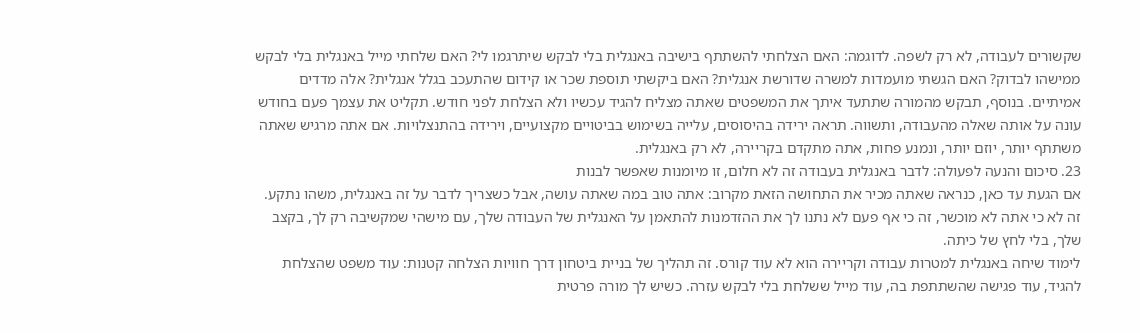שקשורים לעבודה, לא רק לשפה. לדוגמה: האם הצלחתי להשתתף בישיבה באנגלית בלי לבקש שיתרגמו לי? האם שלחתי מייל באנגלית בלי לבקש ממישהו לבדוק? האם הגשתי מועמדות למשרה שדורשת אנגלית? האם ביקשתי תוספת שכר או קידום שהתעכב בגלל אנגלית? אלה מדדים אמיתיים. בנוסף, תבקש מהמורה שתתעד איתך את המשפטים שאתה מצליח להגיד עכשיו ולא הצלחת לפני חודש. תקליט את עצמך פעם בחודש עונה על אותה שאלה מהעבודה, ותשווה. תראה ירידה בהיסוסים, עלייה בשימוש בביטויים מקצועיים, וירידה בהתנצלויות. אם אתה מרגיש שאתה משתתף יותר, יוזם יותר, ונמנע פחות, אתה מתקדם בקריירה, לא רק באנגלית.
23. סיכום והנעה לפעולה: לדבר באנגלית בעבודה זה לא חלום, זו מיומנות שאפשר לבנות
אם הגעת עד כאן, כנראה שאתה מכיר את התחושה הזאת מקרוב: אתה טוב במה שאתה עושה, אבל כשצריך לדבר על זה באנגלית, משהו נתקע. זה לא כי אתה לא מוכשר, זה כי אף פעם לא נתנו לך את ההזדמנות להתאמן על האנגלית של העבודה שלך, עם מישהי שמקשיבה רק לך, בקצב שלך, בלי לחץ של כיתה.
לימוד שיחה באנגלית למטרות עבודה וקריירה הוא לא עוד קורס. זה תהליך של בניית ביטחון דרך חוויות הצלחה קטנות: עוד משפט שהצלחת להגיד, עוד פגישה שהשתתפת בה, עוד מייל ששלחת בלי לבקש עזרה. כשיש לך מורה פרטית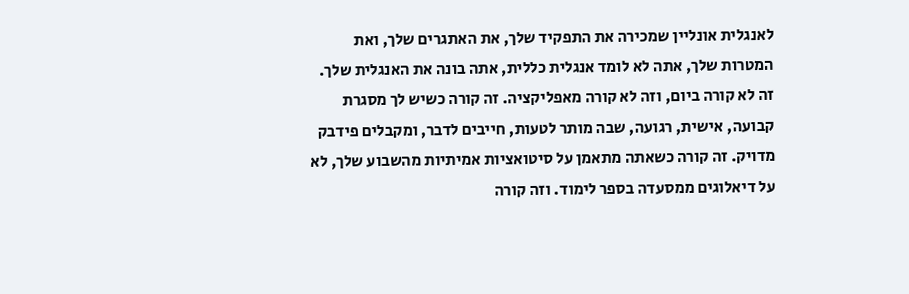לאנגלית אונליין שמכירה את התפקיד שלך, את האתגרים שלך, ואת המטרות שלך, אתה לא לומד אנגלית כללית, אתה בונה את האנגלית שלך.
זה לא קורה ביום, וזה לא קורה מאפליקציה. זה קורה כשיש לך מסגרת קבועה, אישית, רגועה, שבה מותר לטעות, חייבים לדבר, ומקבלים פידבק מדויק. זה קורה כשאתה מתאמן על סיטואציות אמיתיות מהשבוע שלך, לא על דיאלוגים ממסעדה בספר לימוד. וזה קורה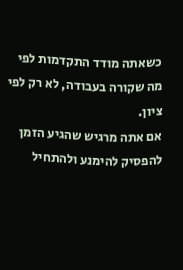כשאתה מודד התקדמות לפי מה שקורה בעבודה, לא רק לפי ציון.
אם אתה מרגיש שהגיע הזמן להפסיק להימנע ולהתחיל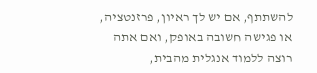להשתתף, אם יש לך ראיון, פרזנטציה, או פגישה חשובה באופק, ואם אתה רוצה ללמוד אנגלית מהבית,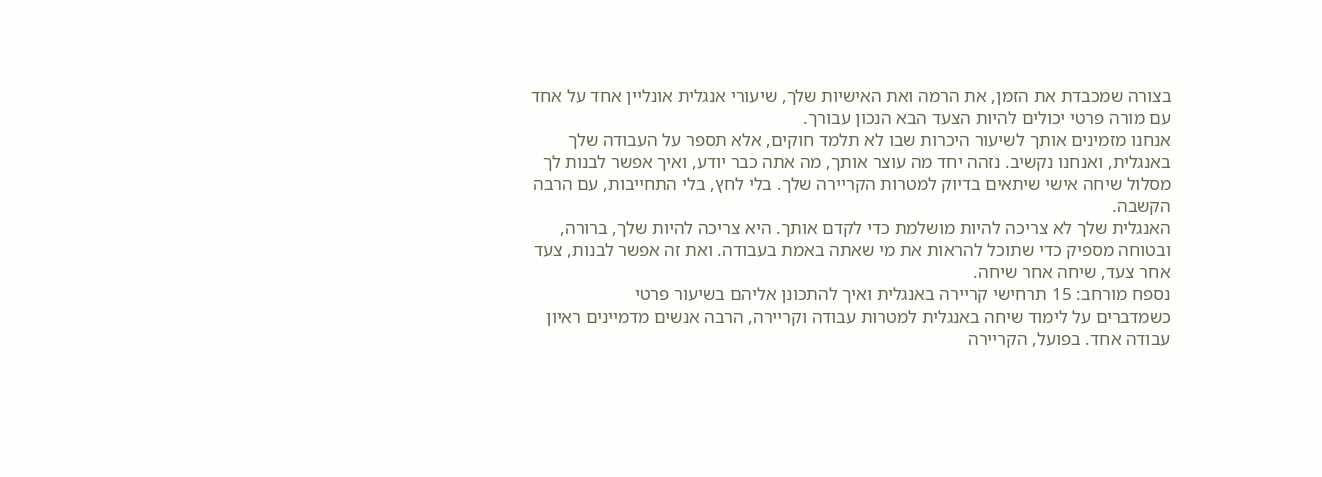בצורה שמכבדת את הזמן, את הרמה ואת האישיות שלך, שיעורי אנגלית אונליין אחד על אחד עם מורה פרטי יכולים להיות הצעד הבא הנכון עבורך.
אנחנו מזמינים אותך לשיעור היכרות שבו לא תלמד חוקים, אלא תספר על העבודה שלך באנגלית, ואנחנו נקשיב. נזהה יחד מה עוצר אותך, מה אתה כבר יודע, ואיך אפשר לבנות לך מסלול שיחה אישי שיתאים בדיוק למטרות הקריירה שלך. בלי לחץ, בלי התחייבות, עם הרבה הקשבה.
האנגלית שלך לא צריכה להיות מושלמת כדי לקדם אותך. היא צריכה להיות שלך, ברורה, ובטוחה מספיק כדי שתוכל להראות את מי שאתה באמת בעבודה. ואת זה אפשר לבנות, צעד אחר צעד, שיחה אחר שיחה.
נספח מורחב: 15 תרחישי קריירה באנגלית ואיך להתכונן אליהם בשיעור פרטי
כשמדברים על לימוד שיחה באנגלית למטרות עבודה וקריירה, הרבה אנשים מדמיינים ראיון עבודה אחד. בפועל, הקריירה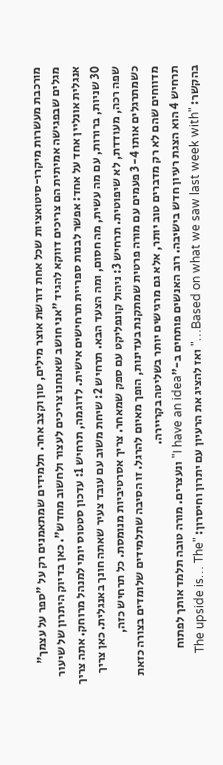מורכבת מעשרות מיקרו-סיטואציות שכל אחת דורשת אוצר מילים, טון וקצב אחר. תלמידים שמתאמנים רק על "ספר על עצמך" מגלים שבפגישה אמיתית הם צריכים דווקא להגיד "אני חושב שאנחנו צריכים לעצור ולחשוב מחדש". כאן בדיוק היתרון של שיעור אנגלית אונליין אחד על אחד: אפשר לבנות ספריית תרחישים אישית. לדוגמה, תרחיש 1: עדכון סטטוס יומי למנהל מרוחק. אתה צריך 30 שניות, ברורות, עם מה עשית, מה חסום, ומה הצעד הבא. תרחיש 2: שיחת משוב עם עובד צעיר שאתה חונך באנגלית. כאן צריך שפה רכה, מעודדת, לא שיפוטית. תרחיש 3: ניהול קונפליקט עם ספק שמאחר. צריך אסרטיביות מנומסת. כל תרחיש כזה, כשמתרגלים אותו 3-4 פעמים עם מורה פרטית שמתקנת בעדינות, הופך מאיום להרגל. זו הסיבה שתלמידים שלומדים בצורה כזאת מדווחים שהם לא רק מדברים טוב יותר, אלא גם מרגישים יותר בשליטה בקריירה.
תרחיש 4 הוא הצגת רעיון חדש בישיבה. רוב האנשים פותחים ב-"I have an idea" ונעצרים. מורה טובה תלמד אותך לפתוח בהקשר: "Based on what we saw last week with…" ואז להציג את הרעיון עם יתרון וחיסרון: "The upside is… The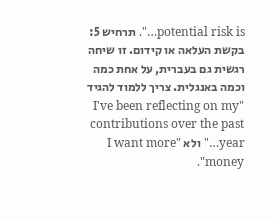potential risk is…". תרחיש 5: בקשת העלאה או קידום. זו שיחה רגשית גם בעברית, על אחת כמה וכמה באנגלית. צריך ללמוד להגיד "I've been reflecting on my contributions over the past year…" ולא "I want more money".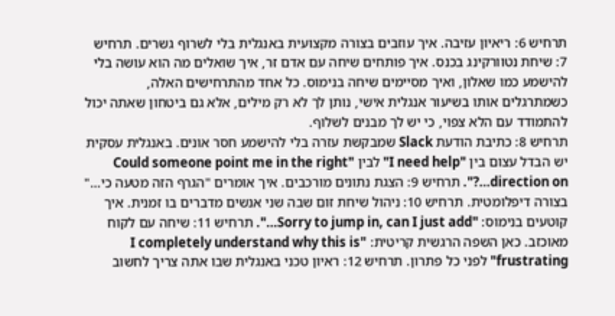תרחיש 6: ריאיון עזיבה. איך עוזבים בצורה מקצועית באנגלית בלי לשרוף גשרים. תרחיש 7: שיחת נטוורקינג בכנס. איך פותחים שיחה עם אדם זר, איך שואלים מה הוא עושה בלי להישמע כמו שאלון, ואיך מסיימים שיחה בנימוס. כל אחד מהתרחישים האלה, כשמתרגלים אותו בשיעור אנגלית אישי, נותן לך לא רק מילים, אלא גם ביטחון שאתה יכול להתמודד עם הלא צפוי, כי יש לך מבנים לשלוף.
תרחיש 8: כתיבת הודעת Slack שמבקשת עזרה בלי להישמע חסר אונים. באנגלית עסקית יש הבדל עצום בין "I need help" לבין "Could someone point me in the right direction on…?". תרחיש 9: הצגת נתונים מורכבים. איך אומרים "הגרף הזה מטעה כי…" בצורה דיפלומטית. תרחיש 10: ניהול שיחת זום שבה שני אנשים מדברים בו זמנית. איך קוטעים בנימוס: "Sorry to jump in, can I just add…". תרחיש 11: שיחה עם לקוח מאוכזב. כאן השפה הרגשית קריטית: "I completely understand why this is frustrating" לפני כל פתרון. תרחיש 12: ראיון טכני באנגלית שבו אתה צריך לחשוב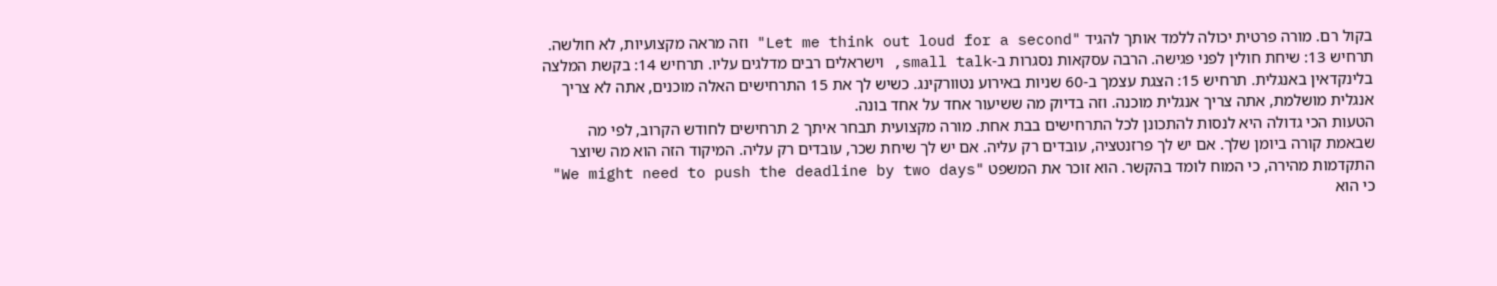בקול רם. מורה פרטית יכולה ללמד אותך להגיד "Let me think out loud for a second" וזה מראה מקצועיות, לא חולשה. תרחיש 13: שיחת חולין לפני פגישה. הרבה עסקאות נסגרות ב-small talk, וישראלים רבים מדלגים עליו. תרחיש 14: בקשת המלצה בלינקדאין באנגלית. תרחיש 15: הצגת עצמך ב-60 שניות באירוע נטוורקינג. כשיש לך את 15 התרחישים האלה מוכנים, אתה לא צריך אנגלית מושלמת, אתה צריך אנגלית מוכנה. וזה בדיוק מה ששיעור אחד על אחד בונה.
הטעות הכי גדולה היא לנסות להתכונן לכל התרחישים בבת אחת. מורה מקצועית תבחר איתך 2 תרחישים לחודש הקרוב, לפי מה שבאמת קורה ביומן שלך. אם יש לך פרזנטציה, עובדים רק עליה. אם יש לך שיחת שכר, עובדים רק עליה. המיקוד הזה הוא מה שיוצר התקדמות מהירה, כי המוח לומד בהקשר. הוא זוכר את המשפט "We might need to push the deadline by two days" כי הוא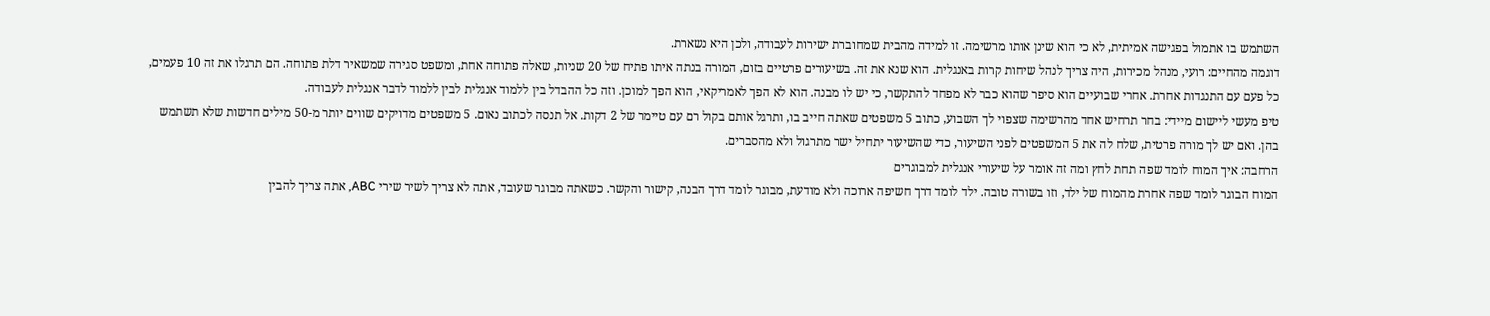השתמש בו אתמול בפגישה אמיתית, לא כי הוא שינן אותו מרשימה. זו למידה מהבית שמחוברת ישירות לעבודה, ולכן היא נשארת.
דוגמה מהחיים: רועי, מנהל מכירות, היה צריך לנהל שיחות קרות באנגלית. הוא שנא את זה. בשיעורים פרטיים בזום, המורה בנתה איתו פתיח של 20 שניות, שאלה פתוחה אחת, ומשפט סגירה שמשאיר דלת פתוחה. הם תרגלו את זה 10 פעמים, כל פעם עם התנגדות אחרת. אחרי שבועיים הוא סיפר שהוא כבר לא מפחד להתקשר, כי יש לו מבנה. הוא לא הפך לאמריקאי, הוא הפך למוכן. וזה כל ההבדל בין ללמוד אנגלית לבין ללמוד לדבר אנגלית לעבודה.
טיפ מעשי ליישום מיידי: בחר תרחיש אחד מהרשימה שצפוי לך השבוע, כתוב 5 משפטים שאתה חייב בו, ותרגל אותם בקול רם עם טיימר של 2 דקות. אל תנסה לכתוב נאום. 5 משפטים מדויקים שווים יותר מ-50 מילים חדשות שלא תשתמש בהן. ואם יש לך מורה פרטית, שלח לה את 5 המשפטים לפני השיעור, כדי שהשיעור יתחיל ישר מתרגול ולא מהסברים.
הרחבה: איך המוח לומד שפה תחת לחץ ומה זה אומר על שיעורי אנגלית למבוגרים
המוח הבוגר לומד שפה אחרת מהמוח של ילד, וזו בשורה טובה. ילד לומד דרך חשיפה ארוכה ולא מודעת, מבוגר לומד דרך הבנה, קישור והקשר. כשאתה מבוגר שעובד, אתה לא צריך לשיר שירי ABC, אתה צריך להבין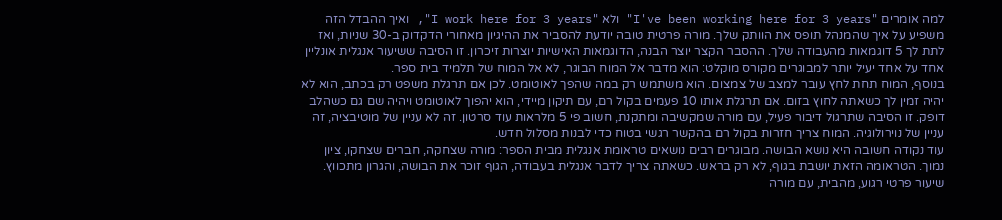למה אומרים "I've been working here for 3 years" ולא "I work here for 3 years", ואיך ההבדל הזה משפיע על איך שהמנהל תופס את הוותק שלך. מורה פרטית טובה יודעת להסביר את ההיגיון מאחורי הדקדוק ב-30 שניות, ואז לתת לך 5 דוגמאות מהעבודה שלך. ההסבר הקצר יוצר הבנה, הדוגמאות האישיות יוצרות זיכרון. זו הסיבה ששיעור אנגלית אונליין אחד על אחד יעיל יותר למבוגרים מקורס מוקלט: הוא מדבר אל המוח הבוגר, לא אל המוח של תלמיד בית ספר.
בנוסף, המוח תחת לחץ עובר למצב של צמצום. הוא משתמש רק במה שהפך לאוטומט. לכן אם תרגלת משפט רק בכתב, הוא לא יהיה זמין לך כשאתה לחוץ בזום. אם תרגלת אותו 10 פעמים בקול רם, עם תיקון מיידי, הוא יהפוך לאוטומט ויהיה שם גם כשהלב דופק. זו הסיבה שתרגול דיבור פעיל, עם מורה שמקשיבה ומתקנת, חשוב פי 5 מלראות עוד סרטון. זה לא עניין של מוטיבציה, זה עניין של נוירולוגיה. המוח צריך חזרות בקול רם בהקשר רגשי בטוח כדי לבנות מסלול חדש.
עוד נקודה חשובה היא נושא הבושה. מבוגרים רבים נושאים טראומת אנגלית מבית הספר: מורה שצחקה, חברים שצחקו, ציון נמוך. הטראומה הזאת יושבת בגוף, לא רק בראש. כשאתה צריך לדבר אנגלית בעבודה, הגוף זוכר את הבושה, והגרון מתכווץ. שיעור פרטי רגוע, מהבית, עם מורה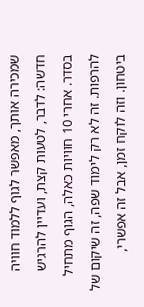שמכירה אותך, מאפשר לגוף ללמוד חוויה חדשה: לדבר, לטעות קצת, ועדיין להרגיש בסדר. אחרי 10 חוויות כאלה, הגוף מתחיל להרפות. זה לא רק לימוד שפה, זה שיקום של ביטחון. וזה לוקח זמן, אבל זה אפשרי,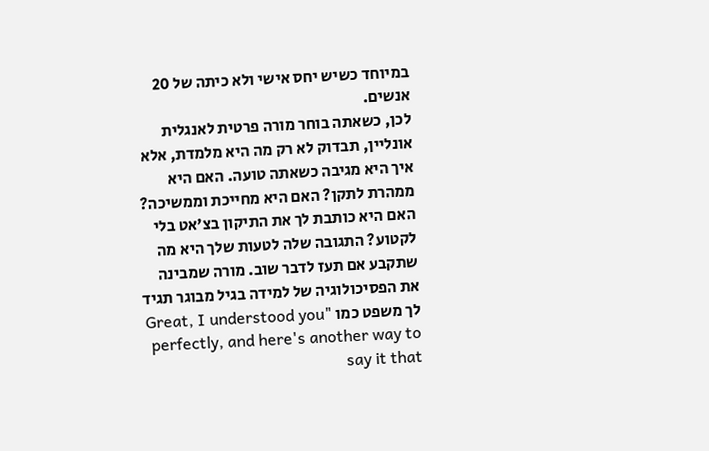במיוחד כשיש יחס אישי ולא כיתה של 20 אנשים.
לכן, כשאתה בוחר מורה פרטית לאנגלית אונליין, תבדוק לא רק מה היא מלמדת, אלא איך היא מגיבה כשאתה טועה. האם היא ממהרת לתקן? האם היא מחייכת וממשיכה? האם היא כותבת לך את התיקון בצ'אט בלי לקטוע? התגובה שלה לטעות שלך היא מה שתקבע אם תעז לדבר שוב. מורה שמבינה את הפסיכולוגיה של למידה בגיל מבוגר תגיד לך משפט כמו "Great, I understood you perfectly, and here's another way to say it that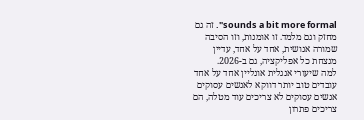sounds a bit more formal". זה גם מחזק וגם מלמד. זו אומנות, וזו הסיבה שמורה אנושית, אחד על אחד, עדיין מנצחת כל אפליקציה, גם ב-2026.
למה שיעורי אנגלית אונליין אחד על אחד עובדים טוב יותר דווקא לאנשים עסוקים
אנשים עסוקים לא צריכים עוד מטלה, הם צריכים פתרון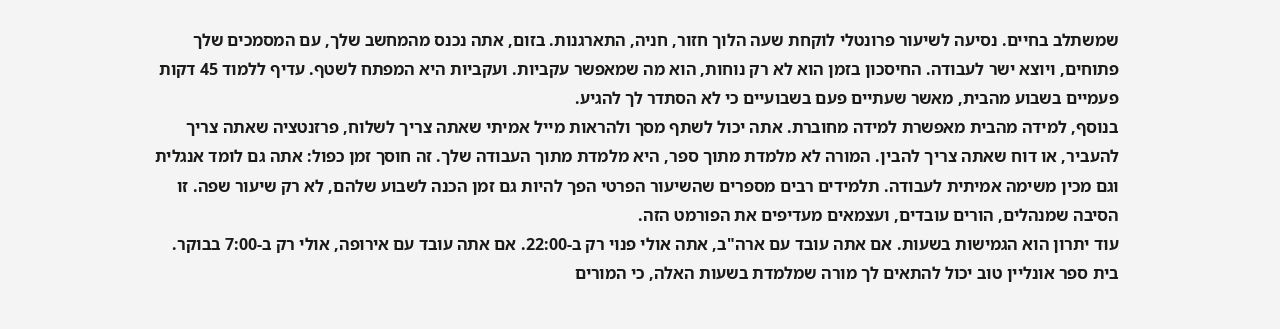שמשתלב בחיים. נסיעה לשיעור פרונטלי לוקחת שעה הלוך חזור, חניה, התארגנות. בזום, אתה נכנס מהמחשב שלך, עם המסמכים שלך פתוחים, ויוצא ישר לעבודה. החיסכון בזמן הוא לא רק נוחות, הוא מה שמאפשר עקביות. ועקביות היא המפתח לשטף. עדיף ללמוד 45 דקות פעמיים בשבוע מהבית, מאשר שעתיים פעם בשבועיים כי לא הסתדר לך להגיע.
בנוסף, למידה מהבית מאפשרת למידה מחוברת. אתה יכול לשתף מסך ולהראות מייל אמיתי שאתה צריך לשלוח, פרזנטציה שאתה צריך להעביר, או דוח שאתה צריך להבין. המורה לא מלמדת מתוך ספר, היא מלמדת מתוך העבודה שלך. זה חוסך זמן כפול: אתה גם לומד אנגלית וגם מכין משימה אמיתית לעבודה. תלמידים רבים מספרים שהשיעור הפרטי הפך להיות גם זמן הכנה לשבוע שלהם, לא רק שיעור שפה. זו הסיבה שמנהלים, הורים עובדים, ועצמאים מעדיפים את הפורמט הזה.
עוד יתרון הוא הגמישות בשעות. אם אתה עובד עם ארה"ב, אתה אולי פנוי רק ב-22:00. אם אתה עובד עם אירופה, אולי רק ב-7:00 בבוקר. בית ספר אונליין טוב יכול להתאים לך מורה שמלמדת בשעות האלה, כי המורים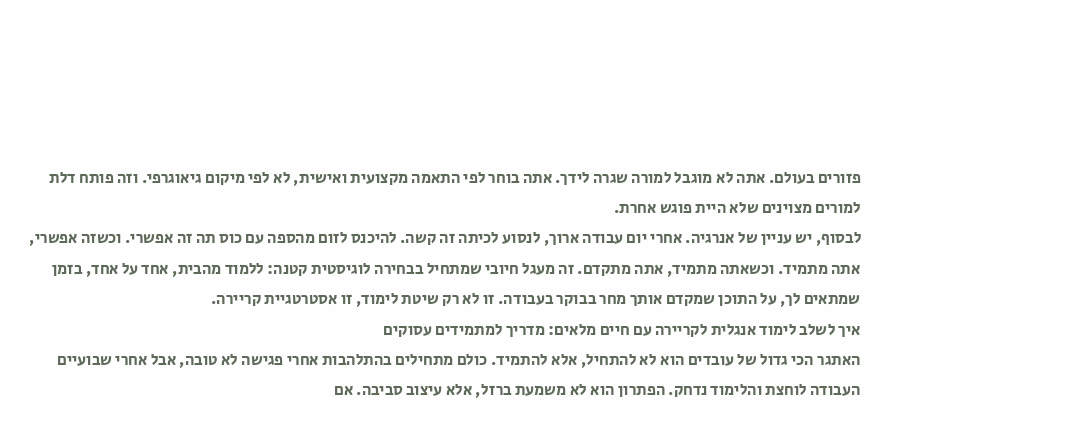פזורים בעולם. אתה לא מוגבל למורה שגרה לידך. אתה בוחר לפי התאמה מקצועית ואישית, לא לפי מיקום גיאוגרפי. וזה פותח דלת למורים מצוינים שלא היית פוגש אחרת.
לבסוף, יש עניין של אנרגיה. אחרי יום עבודה ארוך, לנסוע לכיתה זה קשה. להיכנס לזום מהספה עם כוס תה זה אפשרי. וכשזה אפשרי, אתה מתמיד. וכשאתה מתמיד, אתה מתקדם. זה מעגל חיובי שמתחיל בבחירה לוגיסטית קטנה: ללמוד מהבית, אחד על אחד, בזמן שמתאים לך, על התוכן שמקדם אותך מחר בבוקר בעבודה. זו לא רק שיטת לימוד, זו אסטרטגיית קריירה.
איך לשלב לימוד אנגלית לקריירה עם חיים מלאים: מדריך למתמידים עסוקים
האתגר הכי גדול של עובדים הוא לא להתחיל, אלא להתמיד. כולם מתחילים בהתלהבות אחרי פגישה לא טובה, אבל אחרי שבועיים העבודה לוחצת והלימוד נדחק. הפתרון הוא לא משמעת ברזל, אלא עיצוב סביבה. אם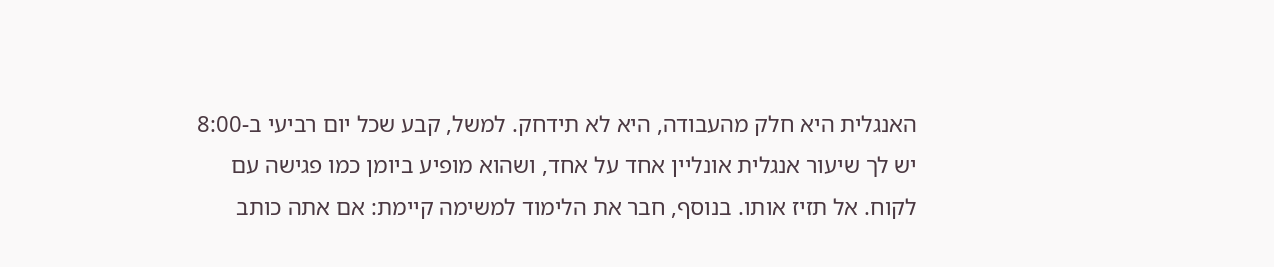האנגלית היא חלק מהעבודה, היא לא תידחק. למשל, קבע שכל יום רביעי ב-8:00 יש לך שיעור אנגלית אונליין אחד על אחד, ושהוא מופיע ביומן כמו פגישה עם לקוח. אל תזיז אותו. בנוסף, חבר את הלימוד למשימה קיימת: אם אתה כותב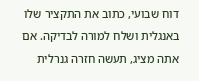דוח שבועי, כתוב את התקציר שלו באנגלית ושלח למורה לבדיקה. אם אתה מציג, תעשה חזרה גנרלית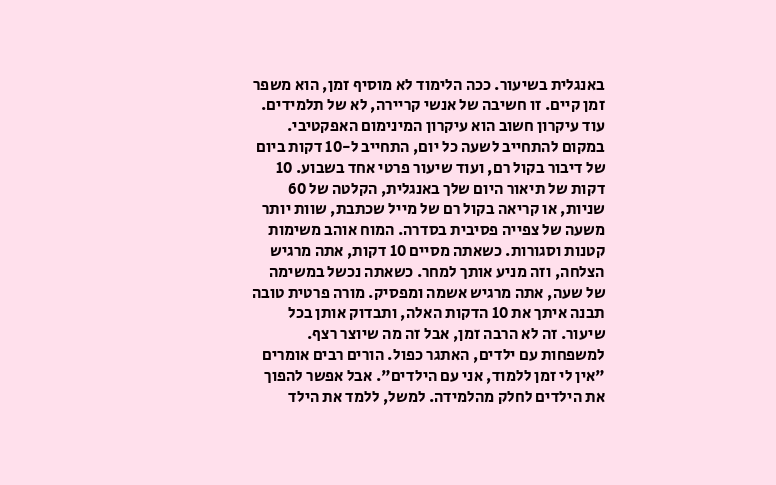באנגלית בשיעור. ככה הלימוד לא מוסיף זמן, הוא משפר זמן קיים. זו חשיבה של אנשי קריירה, לא של תלמידים.
עוד עיקרון חשוב הוא עיקרון המינימום האפקטיבי. במקום להתחייב לשעה כל יום, התחייב ל-10 דקות ביום של דיבור בקול רם, ועוד שיעור פרטי אחד בשבוע. 10 דקות של תיאור היום שלך באנגלית, הקלטה של 60 שניות, או קריאה בקול רם של מייל שכתבת, שוות יותר משעה של צפייה פסיבית בסדרה. המוח אוהב משימות קטנות וסגורות. כשאתה מסיים 10 דקות, אתה מרגיש הצלחה, וזה מניע אותך למחר. כשאתה נכשל במשימה של שעה, אתה מרגיש אשמה ומפסיק. מורה פרטית טובה תבנה איתך את 10 הדקות האלה, ותבדוק אותן בכל שיעור. זה לא הרבה זמן, אבל זה מה שיוצר רצף.
למשפחות עם ילדים, האתגר כפול. הורים רבים אומרים "אין לי זמן ללמוד, אני עם הילדים". אבל אפשר להפוך את הילדים לחלק מהלמידה. למשל, ללמד את הילד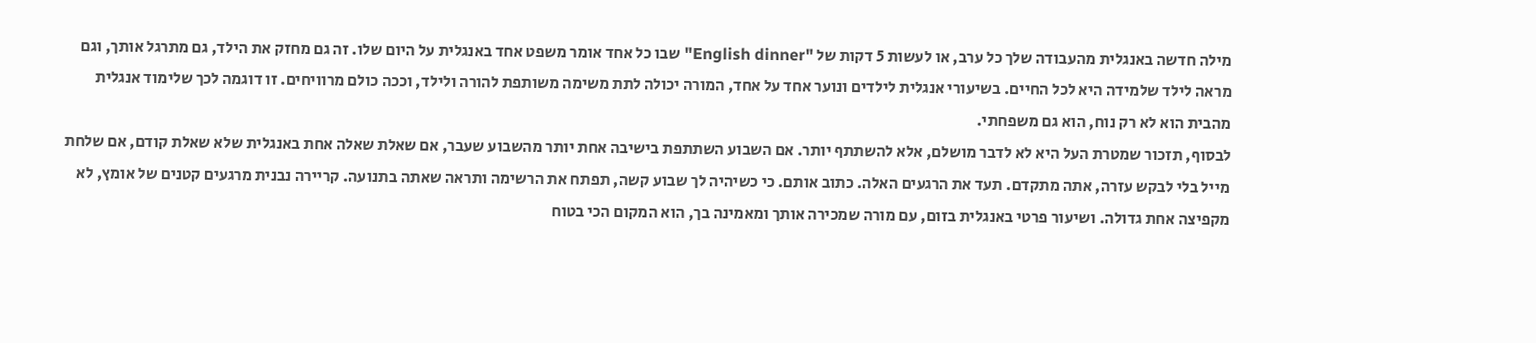מילה חדשה באנגלית מהעבודה שלך כל ערב, או לעשות 5 דקות של "English dinner" שבו כל אחד אומר משפט אחד באנגלית על היום שלו. זה גם מחזק את הילד, גם מתרגל אותך, וגם מראה לילד שלמידה היא לכל החיים. בשיעורי אנגלית לילדים ונוער אחד על אחד, המורה יכולה לתת משימה משותפת להורה ולילד, וככה כולם מרוויחים. זו דוגמה לכך שלימוד אנגלית מהבית הוא לא רק נוח, הוא גם משפחתי.
לבסוף, תזכור שמטרת העל היא לא לדבר מושלם, אלא להשתתף יותר. אם השבוע השתתפת בישיבה אחת יותר מהשבוע שעבר, אם שאלת שאלה אחת באנגלית שלא שאלת קודם, אם שלחת מייל בלי לבקש עזרה, אתה מתקדם. תעד את הרגעים האלה. כתוב אותם. כי כשיהיה לך שבוע קשה, תפתח את הרשימה ותראה שאתה בתנועה. קריירה נבנית מרגעים קטנים של אומץ, לא מקפיצה אחת גדולה. ושיעור פרטי באנגלית בזום, עם מורה שמכירה אותך ומאמינה בך, הוא המקום הכי בטוח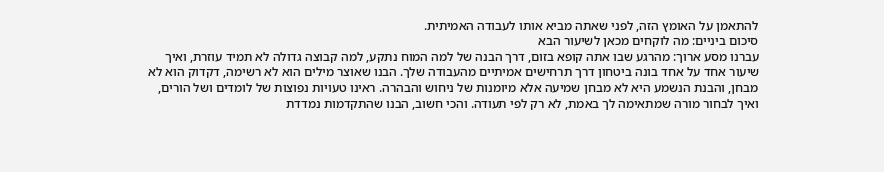להתאמן על האומץ הזה, לפני שאתה מביא אותו לעבודה האמיתית.
סיכום ביניים: מה לוקחים מכאן לשיעור הבא
עברנו מסע ארוך: מהרגע שבו אתה קופא בזום, דרך הבנה של למה המוח נתקע, למה קבוצה גדולה לא תמיד עוזרת, ואיך שיעור אחד על אחד בונה ביטחון דרך תרחישים אמיתיים מהעבודה שלך. הבנו שאוצר מילים הוא לא רשימה, דקדוק הוא לא מבחן, והבנת הנשמע היא לא מבחן שמיעה אלא מיומנות של ניחוש והבהרה. ראינו טעויות נפוצות של לומדים ושל הורים, ואיך לבחור מורה שמתאימה לך באמת, לא רק לפי תעודה. והכי חשוב, הבנו שהתקדמות נמדדת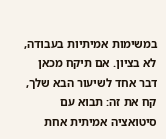במשימות אמיתיות בעבודה, לא בציון. אם תיקח מכאן דבר אחד לשיעור הבא שלך, קח את זה: תבוא עם סיטואציה אמיתית אחת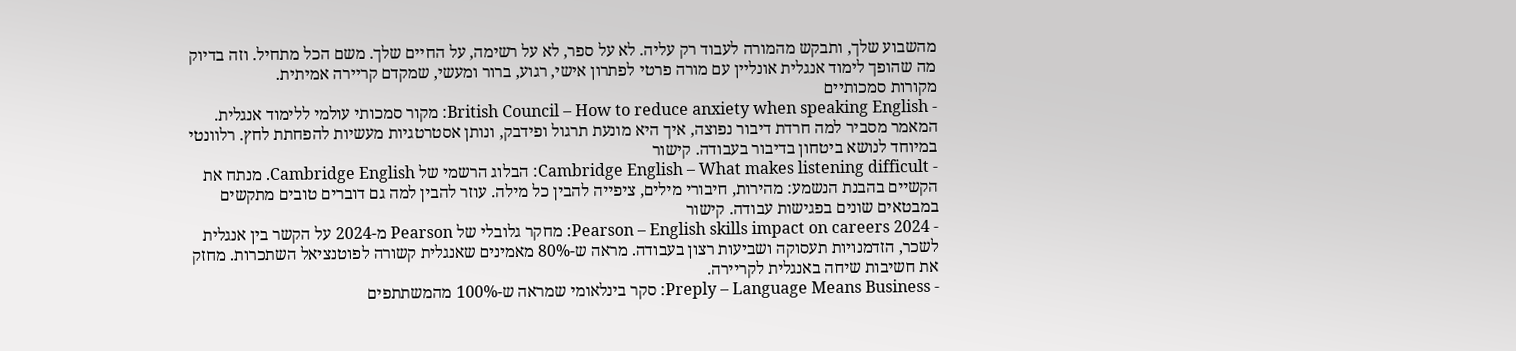מהשבוע שלך, ותבקש מהמורה לעבוד רק עליה. לא על ספר, לא על רשימה, על החיים שלך. משם הכל מתחיל. וזה בדיוק מה שהופך לימוד אנגלית אונליין עם מורה פרטי לפתרון אישי, רגוע, ברור ומעשי, שמקדם קריירה אמיתית.
מקורות סמכותיים
- British Council – How to reduce anxiety when speaking English: מקור סמכותי עולמי ללימוד אנגלית. המאמר מסביר למה חרדת דיבור נפוצה, איך היא מונעת תרגול ופידבק, ונותן אסטרטגיות מעשיות להפחתת לחץ. רלוונטי במיוחד לנושא ביטחון בדיבור בעבודה. קישור
- Cambridge English – What makes listening difficult: הבלוג הרשמי של Cambridge English. מנתח את הקשיים בהבנת הנשמע: מהירות, חיבורי מילים, ציפייה להבין כל מילה. עוזר להבין למה גם דוברים טובים מתקשים במבטאים שונים בפגישות עבודה. קישור
- Pearson – English skills impact on careers 2024: מחקר גלובלי של Pearson מ-2024 על הקשר בין אנגלית לשכר, הזדמנויות תעסוקה ושביעות רצון בעבודה. מראה ש-80% מאמינים שאנגלית קשורה לפוטנציאל השתכרות. מחזק את חשיבות שיחה באנגלית לקריירה.
- Preply – Language Means Business: סקר בינלאומי שמראה ש-100% מהמשתתפים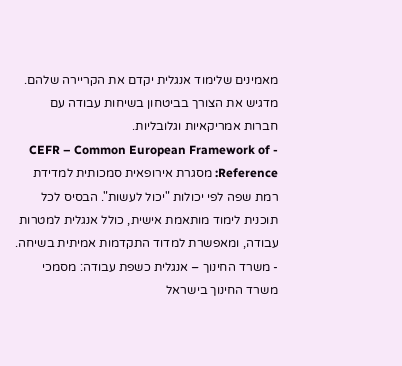מאמינים שלימוד אנגלית יקדם את הקריירה שלהם. מדגיש את הצורך בביטחון בשיחות עבודה עם חברות אמריקאיות וגלובליות.
- CEFR – Common European Framework of Reference: מסגרת אירופאית סמכותית למדידת רמת שפה לפי יכולות "יכול לעשות". הבסיס לכל תוכנית לימוד מותאמת אישית, כולל אנגלית למטרות עבודה, ומאפשרת למדוד התקדמות אמיתית בשיחה.
- משרד החינוך – אנגלית כשפת עבודה: מסמכי משרד החינוך בישראל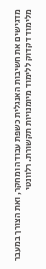מדגישים את חשיבות האנגלית כשפת עבודה ומחקר, ואת הצורך במעבר מלימוד דקדוק ללימוד מיומנויות תקשורת. רלוונטי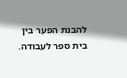להבנת הפער בין בית ספר לעבודה.